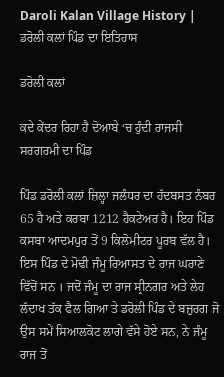Daroli Kalan Village History | ਡਰੋਲੀ ਕਲਾਂ ਪਿੰਡ ਦਾ ਇਤਿਹਾਸ

ਡਰੋਲੀ ਕਲਾਂ

ਕਦੇ ਕੇਂਦਰ ਰਿਹਾ ਹੈ ਦੋਆਬੇ ‘ਚ ਹੁੰਦੀ ਰਾਜਸੀ ਸਰਗਰਮੀ ਦਾ ਪਿੰਡ

ਪਿੰਡ ਡਰੋਲੀ ਕਲਾਂ ਜ਼ਿਲ੍ਹਾ ਜਲੰਧਰ ਦਾ ਹੱਦਬਸਤ ਨੰਬਰ 65 ਹੈ ਅਤੇ ਕਰਬਾ 1212 ਹੈਕਟੇਅਰ ਹੈ। ਇਹ ਪਿੰਡ ਕਸਬਾ ਆਦਮਪੁਰ ਤੋਂ 9 ਕਿਲੋਮੀਟਰ ਪੂਰਬ ਵੱਲ ਹੈ। ਇਸ ਪਿੰਡ ਦੇ ਮੋਢੀ ਜੰਮੂ ਰਿਆਸਤ ਦੇ ਰਾਜ ਘਰਾਣੇ ਵਿੱਚੋਂ ਸਨ । ਜਦੋਂ ਜੰਮੂ ਦਾ ਰਾਜ ਸ੍ਰੀਨਗਰ ਅਤੇ ਲੇਹ ਲੱਦਾਖ ਤੱਕ ਫੈਲ ਗਿਆ ਤੇ ਡਰੋਲੀ ਪਿੰਡ ਦੇ ਬਜ਼ੁਰਗ ਜੋ ਉਸ ਸਮੇਂ ਸਿਆਲਕੋਟ ਲਾਗੇ ਵੱਸੇ ਹੋਏ ਸਨ, ਨੇ ਜੰਮੂ ਰਾਜ ਤੋਂ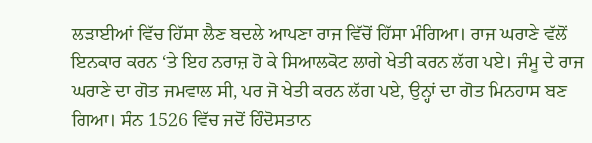ਲੜਾਈਆਂ ਵਿੱਚ ਹਿੱਸਾ ਲੈਣ ਬਦਲੇ ਆਪਣਾ ਰਾਜ ਵਿੱਚੋਂ ਹਿੱਸਾ ਮੰਗਿਆ। ਰਾਜ ਘਰਾਣੇ ਵੱਲੋਂ ਇਨਕਾਰ ਕਰਨ ‘ਤੇ ਇਹ ਨਰਾਜ਼ ਹੋ ਕੇ ਸਿਆਲਕੋਟ ਲਾਗੇ ਖੇਤੀ ਕਰਨ ਲੱਗ ਪਏ। ਜੰਮੂ ਦੇ ਰਾਜ ਘਰਾਣੇ ਦਾ ਗੋਤ ਜਮਵਾਲ ਸੀ, ਪਰ ਜੋ ਖੇਤੀ ਕਰਨ ਲੱਗ ਪਏ, ਉਨ੍ਹਾਂ ਦਾ ਗੋਤ ਮਿਨਹਾਸ ਬਣ ਗਿਆ। ਸੰਨ 1526 ਵਿੱਚ ਜਦੋਂ ਹਿੰਦੋਸਤਾਨ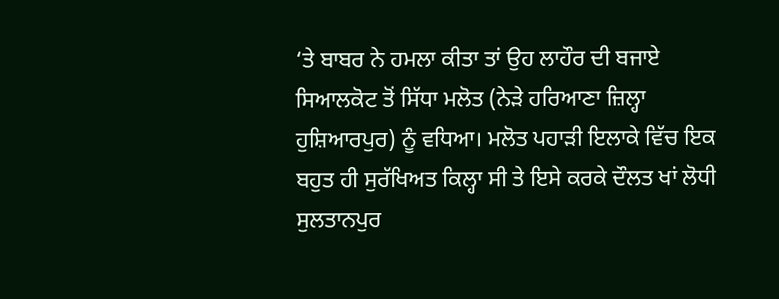‘ਤੇ ਬਾਬਰ ਨੇ ਹਮਲਾ ਕੀਤਾ ਤਾਂ ਉਹ ਲਾਹੌਰ ਦੀ ਬਜਾਏ ਸਿਆਲਕੋਟ ਤੋਂ ਸਿੱਧਾ ਮਲੋਤ (ਨੇੜੇ ਹਰਿਆਣਾ ਜ਼ਿਲ੍ਹਾ ਹੁਸ਼ਿਆਰਪੁਰ) ਨੂੰ ਵਧਿਆ। ਮਲੋਤ ਪਹਾੜੀ ਇਲਾਕੇ ਵਿੱਚ ਇਕ ਬਹੁਤ ਹੀ ਸੁਰੱਖਿਅਤ ਕਿਲ੍ਹਾ ਸੀ ਤੇ ਇਸੇ ਕਰਕੇ ਦੌਲਤ ਖਾਂ ਲੋਧੀ ਸੁਲਤਾਨਪੁਰ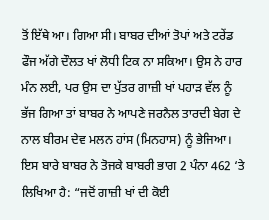ਤੋਂ ਇੱਥੇ ਆ। ਗਿਆ ਸੀ। ਬਾਬਰ ਦੀਆਂ ਤੋਪਾਂ ਅਤੇ ਟਰੇਂਡ ਫੌਜ ਅੱਗੇ ਦੌਲਤ ਖਾਂ ਲੋਧੀ ਟਿਕ ਨਾ ਸਕਿਆ। ਉਸ ਨੇ ਹਾਰ ਮੰਨ ਲਈ, ਪਰ ਉਸ ਦਾ ਪੁੱਤਰ ਗਾਜ਼ੀ ਖਾਂ ਪਹਾੜ ਵੱਲ ਨੂੰ ਭੱਜ ਗਿਆ ਤਾਂ ਬਾਬਰ ਨੇ ਆਪਣੇ ਜਰਨੈਲ ਤਾਰਦੀ ਬੇਗ ਦੇ ਨਾਲ ਬੀਰਮ ਦੇਵ ਮਲਨ ਹਾਂਸ (ਮਿਨਹਾਸ) ਨੂੰ ਭੇਜਿਆ। ਇਸ ਬਾਰੇ ਬਾਬਰ ਨੇ ਤੋਜਕੇ ਬਾਬਰੀ ਭਾਗ 2 ਪੰਨਾ 462 ‘ਤੇ ਲਿਖਿਆ ਹੈ: “ਜਦੋਂ ਗਾਜ਼ੀ ਖਾਂ ਦੀ ਕੋਈ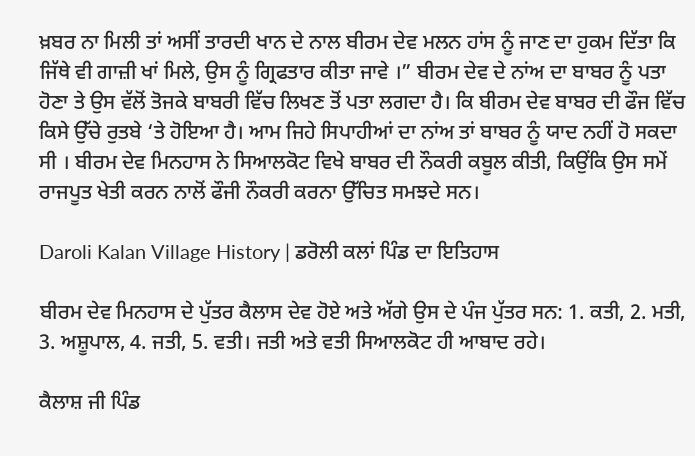ਖ਼ਬਰ ਨਾ ਮਿਲੀ ਤਾਂ ਅਸੀਂ ਤਾਰਦੀ ਖਾਨ ਦੇ ਨਾਲ ਬੀਰਮ ਦੇਵ ਮਲਨ ਹਾਂਸ ਨੂੰ ਜਾਣ ਦਾ ਹੁਕਮ ਦਿੱਤਾ ਕਿ ਜਿੱਥੇ ਵੀ ਗਾਜ਼ੀ ਖਾਂ ਮਿਲੇ, ਉਸ ਨੂੰ ਗ੍ਰਿਫਤਾਰ ਕੀਤਾ ਜਾਵੇ ।” ਬੀਰਮ ਦੇਵ ਦੇ ਨਾਂਅ ਦਾ ਬਾਬਰ ਨੂੰ ਪਤਾ ਹੋਣਾ ਤੇ ਉਸ ਵੱਲੋਂ ਤੋਜਕੇ ਬਾਬਰੀ ਵਿੱਚ ਲਿਖਣ ਤੋਂ ਪਤਾ ਲਗਦਾ ਹੈ। ਕਿ ਬੀਰਮ ਦੇਵ ਬਾਬਰ ਦੀ ਫੌਜ ਵਿੱਚ ਕਿਸੇ ਉੱਚੇ ਰੁਤਬੇ ‘ਤੇ ਹੋਇਆ ਹੈ। ਆਮ ਜਿਹੇ ਸਿਪਾਹੀਆਂ ਦਾ ਨਾਂਅ ਤਾਂ ਬਾਬਰ ਨੂੰ ਯਾਦ ਨਹੀਂ ਹੋ ਸਕਦਾ ਸੀ । ਬੀਰਮ ਦੇਵ ਮਿਨਹਾਸ ਨੇ ਸਿਆਲਕੋਟ ਵਿਖੇ ਬਾਬਰ ਦੀ ਨੌਕਰੀ ਕਬੂਲ ਕੀਤੀ, ਕਿਉਂਕਿ ਉਸ ਸਮੇਂ ਰਾਜਪੂਤ ਖੇਤੀ ਕਰਨ ਨਾਲੋਂ ਫੌਜੀ ਨੌਕਰੀ ਕਰਨਾ ਉੱਚਿਤ ਸਮਝਦੇ ਸਨ।

Daroli Kalan Village History | ਡਰੋਲੀ ਕਲਾਂ ਪਿੰਡ ਦਾ ਇਤਿਹਾਸ

ਬੀਰਮ ਦੇਵ ਮਿਨਹਾਸ ਦੇ ਪੁੱਤਰ ਕੈਲਾਸ ਦੇਵ ਹੋਏ ਅਤੇ ਅੱਗੇ ਉਸ ਦੇ ਪੰਜ ਪੁੱਤਰ ਸਨ: 1. ਕਤੀ, 2. ਮਤੀ, 3. ਅਸ਼ੂਪਾਲ, 4. ਜਤੀ, 5. ਵਤੀ। ਜਤੀ ਅਤੇ ਵਤੀ ਸਿਆਲਕੋਟ ਹੀ ਆਬਾਦ ਰਹੇ।

ਕੈਲਾਸ਼ ਜੀ ਪਿੰਡ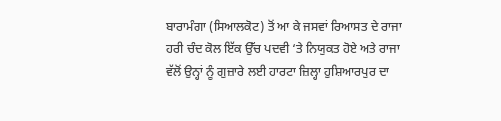ਬਾਰਾਮੰਗਾ (ਸਿਆਲਕੋਟ) ਤੋਂ ਆ ਕੇ ਜਸਵਾਂ ਰਿਆਸਤ ਦੇ ਰਾਜਾ ਹਰੀ ਚੰਦ ਕੋਲ ਇੱਕ ਉੱਚ ਪਦਵੀ ‘ਤੇ ਨਿਯੁਕਤ ਹੋਏ ਅਤੇ ਰਾਜਾ ਵੱਲੋਂ ਉਨ੍ਹਾਂ ਨੂੰ ਗੁਜ਼ਾਰੇ ਲਈ ਹਾਰਟਾ ਜ਼ਿਲ੍ਹਾ ਹੁਸ਼ਿਆਰਪੁਰ ਦਾ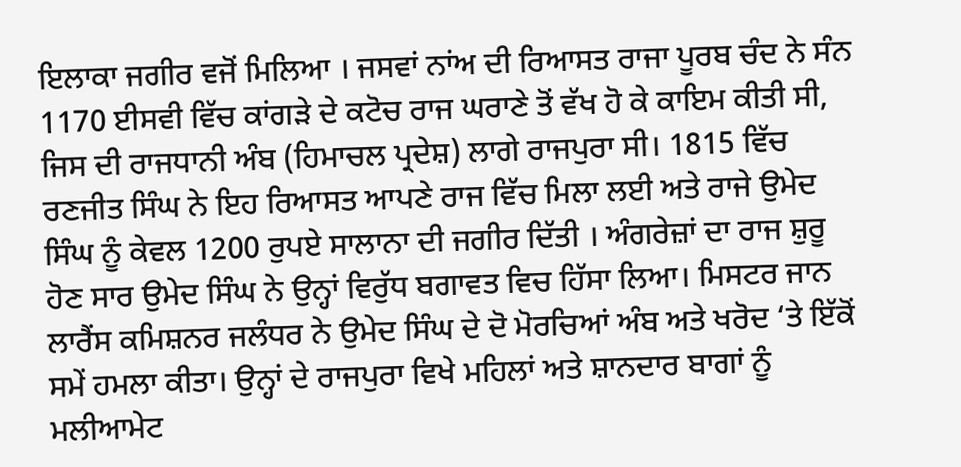ਇਲਾਕਾ ਜਗੀਰ ਵਜੋਂ ਮਿਲਿਆ । ਜਸਵਾਂ ਨਾਂਅ ਦੀ ਰਿਆਸਤ ਰਾਜਾ ਪੂਰਬ ਚੰਦ ਨੇ ਸੰਨ 1170 ਈਸਵੀ ਵਿੱਚ ਕਾਂਗੜੇ ਦੇ ਕਟੋਚ ਰਾਜ ਘਰਾਣੇ ਤੋਂ ਵੱਖ ਹੋ ਕੇ ਕਾਇਮ ਕੀਤੀ ਸੀ, ਜਿਸ ਦੀ ਰਾਜਧਾਨੀ ਅੰਬ (ਹਿਮਾਚਲ ਪ੍ਰਦੇਸ਼) ਲਾਗੇ ਰਾਜਪੁਰਾ ਸੀ। 1815 ਵਿੱਚ ਰਣਜੀਤ ਸਿੰਘ ਨੇ ਇਹ ਰਿਆਸਤ ਆਪਣੇ ਰਾਜ ਵਿੱਚ ਮਿਲਾ ਲਈ ਅਤੇ ਰਾਜੇ ਉਮੇਦ ਸਿੰਘ ਨੂੰ ਕੇਵਲ 1200 ਰੁਪਏ ਸਾਲਾਨਾ ਦੀ ਜਗੀਰ ਦਿੱਤੀ । ਅੰਗਰੇਜ਼ਾਂ ਦਾ ਰਾਜ ਸ਼ੁਰੂ ਹੋਣ ਸਾਰ ਉਮੇਦ ਸਿੰਘ ਨੇ ਉਨ੍ਹਾਂ ਵਿਰੁੱਧ ਬਗਾਵਤ ਵਿਚ ਹਿੱਸਾ ਲਿਆ। ਮਿਸਟਰ ਜਾਨ ਲਾਰੈਂਸ ਕਮਿਸ਼ਨਰ ਜਲੰਧਰ ਨੇ ਉਮੇਦ ਸਿੰਘ ਦੇ ਦੋ ਮੋਰਚਿਆਂ ਅੰਬ ਅਤੇ ਖਰੋਦ ‘ਤੇ ਇੱਕੋਂ ਸਮੇਂ ਹਮਲਾ ਕੀਤਾ। ਉਨ੍ਹਾਂ ਦੇ ਰਾਜਪੁਰਾ ਵਿਖੇ ਮਹਿਲਾਂ ਅਤੇ ਸ਼ਾਨਦਾਰ ਬਾਗਾਂ ਨੂੰ ਮਲੀਆਮੇਟ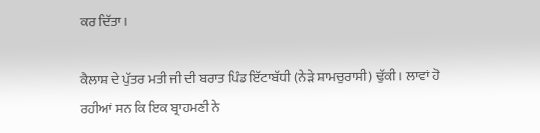ਕਰ ਦਿੱਤਾ।

ਕੈਲਾਸ਼ ਦੇ ਪੁੱਤਰ ਮਤੀ ਜੀ ਦੀ ਬਰਾਤ ਪਿੰਡ ਇੱਟਾਬੱਧੀ (ਨੇੜੇ ਸ਼ਾਮਚੁਰਾਸੀ) ਢੁੱਕੀ। ਲਾਵਾਂ ਹੋ ਰਹੀਆਂ ਸਨ ਕਿ ਇਕ ਬ੍ਰਾਹਮਣੀ ਨੇ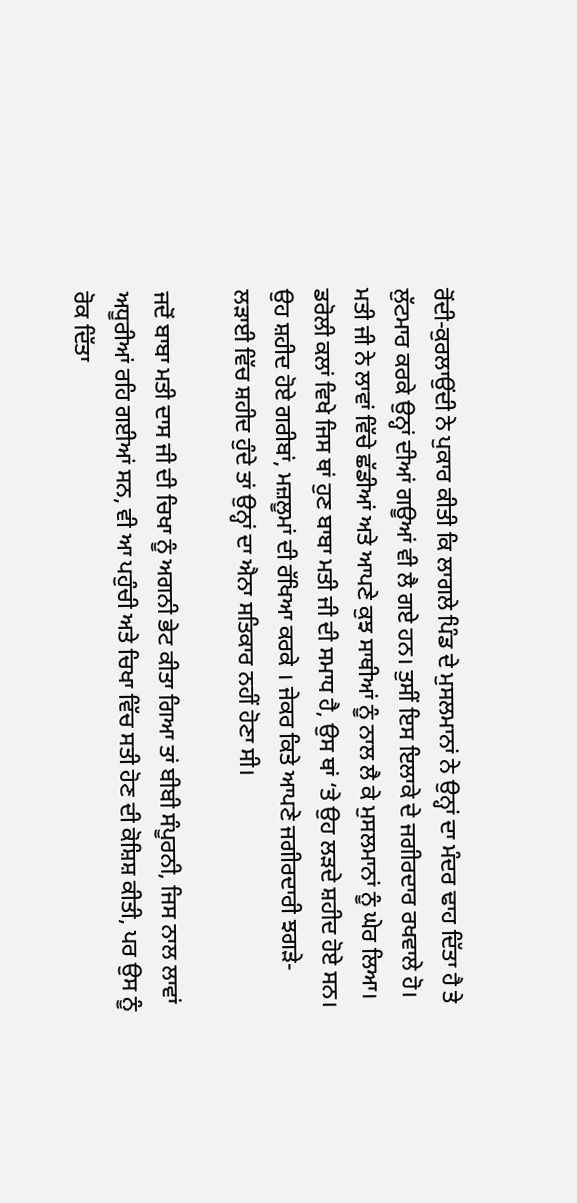ਰੋਂਦੀ-ਕੁਰਲਾਉਂਦੀ ਨੇ ਪੁਕਾਰ ਕੀਤੀ ਕਿ ਲਾਗਲੇ ਪਿੰਡ ਦੇ ਮੁਸਲਮਾਨਾਂ ਨੇ ਉਨ੍ਹਾਂ ਦਾ ਮੰਦਰ ਢਾਹ ਦਿੱਤਾ ਹੈ ਤੇ ਲੁੱਟਮਾਰ ਕਰਕੇ ਉਨ੍ਹਾਂ ਦੀਆਂ ਗਊਆਂ ਵੀ ਲੈ ਗਏ ਹਨ। ਤੁਸੀਂ ਇਸ ਇਲਾਕੇ ਦੇ ਜਗੀਰਦਾਰ ਰਖਵਾਲੇ ਹੋ। ਮਤੀ ਜੀ ਨੇ ਲਾਵਾਂ ਵਿੱਚੇ ਛੱਡੀਆਂ ਅਤੇ ਆਪਣੇ ਕੁਝ ਸਾਥੀਆਂ ਨੂੰ ਨਾਲ ਲੈ ਕੇ ਮੁਸਲਮਾਨਾਂ ਨੂੰ ਘੇਰ ਲਿਆ। ਡਰੋਲੀ ਕਲਾਂ ਵਿਖੇ ਜਿਸ ਥਾਂ ਹੁਣ ਬਾਬਾ ਮਤੀ ਜੀ ਦੀ ਸਮਾਧ ਹੈ, ਉਸ ਥਾਂ ‘ਤੇ ਉਹ ਲੜਦੇ ਸ਼ਹੀਦ ਹੋਏ ਸਨ। ਉਹ ਸ਼ਹੀਦ ਹੋਏ ਗਰੀਬਾਂ, ਮਜ਼ਲੂਮਾਂ ਦੀ ਰੱਖਿਆ ਕਰਕੇ । ਜੇਕਰ ਕਿਤੇ ਆਪਣੇ ਜਗੀਰਦਾਰੀ ਝਗੜੇ-ਲੜਾਈ ਵਿੱਚ ਸ਼ਹੀਦ ਹੁੰਦੇ ਤਾਂ ਉਨ੍ਹਾਂ ਦਾ ਐਨਾ ਸਤਿਕਾਰ ਨਹੀਂ ਹੋਣਾ ਸੀ।

ਜਦੋਂ ਬਾਬਾ ਮਤੀ ਦਾਸ ਜੀ ਦੀ ਚਿਖਾ ਨੂੰ ਅਗਨੀ ਭੇਟ ਕੀਤਾ ਗਿਆ ਤਾਂ ਬੀਬੀ ਸੰਪੂਰਨੀ, ਜਿਸ ਨਾਲ ਲਾਵਾਂ ਅਧੂਰੀਆਂ ਰਹਿ ਗਈਆਂ ਸਨ, ਵੀ ਆ ਪਹੁੰਚੀ ਅਤੇ ਚਿਖਾ ਵਿੱਚ ਸਤੀ ਹੋਣ ਦੀ ਕੋਸ਼ਿਸ਼ ਕੀਤੀ, ਪਰ ਉਸ ਨੂੰ ਰੋਕ ਦਿੱਤਾ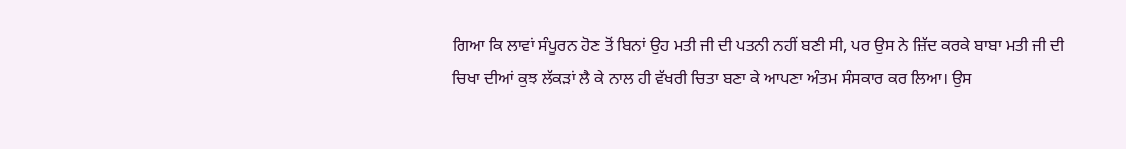ਗਿਆ ਕਿ ਲਾਵਾਂ ਸੰਪੂਰਨ ਹੋਣ ਤੋਂ ਬਿਨਾਂ ਉਹ ਮਤੀ ਜੀ ਦੀ ਪਤਨੀ ਨਹੀਂ ਬਣੀ ਸੀ, ਪਰ ਉਸ ਨੇ ਜ਼ਿੱਦ ਕਰਕੇ ਬਾਬਾ ਮਤੀ ਜੀ ਦੀ ਚਿਖਾ ਦੀਆਂ ਕੁਝ ਲੱਕੜਾਂ ਲੈ ਕੇ ਨਾਲ ਹੀ ਵੱਖਰੀ ਚਿਤਾ ਬਣਾ ਕੇ ਆਪਣਾ ਅੰਤਮ ਸੰਸਕਾਰ ਕਰ ਲਿਆ। ਉਸ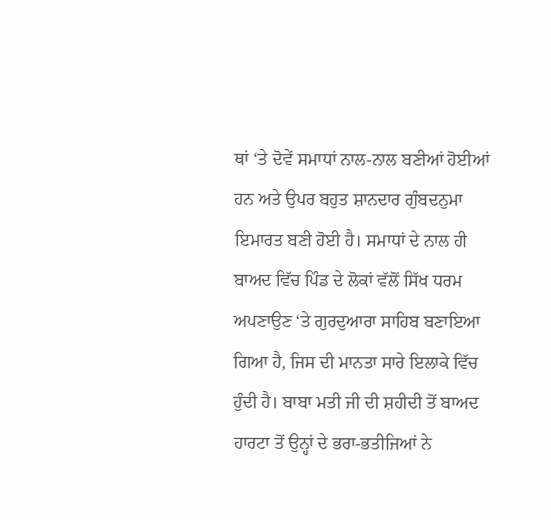ਥਾਂ ‘ਤੇ ਦੋਵੇਂ ਸਮਾਧਾਂ ਨਾਲ-ਨਾਲ ਬਣੀਆਂ ਹੋਈਆਂ ਹਨ ਅਤੇ ਉਪਰ ਬਹੁਤ ਸ਼ਾਨਦਾਰ ਗੁੰਬਦਨੁਮਾ ਇਮਾਰਤ ਬਣੀ ਹੋਈ ਹੈ। ਸਮਾਧਾਂ ਦੇ ਨਾਲ ਹੀ ਬਾਅਦ ਵਿੱਚ ਪਿੰਡ ਦੇ ਲੋਕਾਂ ਵੱਲੋਂ ਸਿੱਖ ਧਰਮ ਅਪਣਾਉਣ ‘ਤੇ ਗੁਰਦੁਆਰਾ ਸਾਹਿਬ ਬਣਾਇਆ ਗਿਆ ਹੈ, ਜਿਸ ਦੀ ਮਾਨਤਾ ਸਾਰੇ ਇਲਾਕੇ ਵਿੱਚ ਹੁੰਦੀ ਹੈ। ਬਾਬਾ ਮਤੀ ਜੀ ਦੀ ਸ਼ਹੀਦੀ ਤੋਂ ਬਾਅਦ ਹਾਰਟਾ ਤੋਂ ਉਨ੍ਹਾਂ ਦੇ ਭਰਾ-ਭਤੀਜਿਆਂ ਨੇ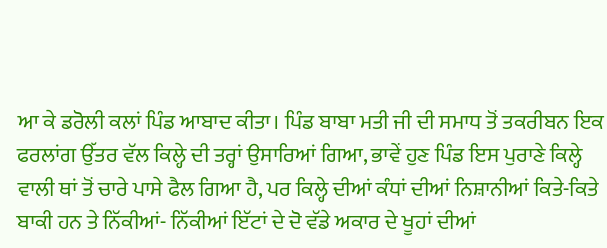ਆ ਕੇ ਡਰੋਲੀ ਕਲਾਂ ਪਿੰਡ ਆਬਾਦ ਕੀਤਾ। ਪਿੰਡ ਬਾਬਾ ਮਤੀ ਜੀ ਦੀ ਸਮਾਧ ਤੋਂ ਤਕਰੀਬਨ ਇਕ ਫਰਲਾਂਗ ਉੱਤਰ ਵੱਲ ਕਿਲ੍ਹੇ ਦੀ ਤਰ੍ਹਾਂ ਉਸਾਰਿਆਂ ਗਿਆ, ਭਾਵੇਂ ਹੁਣ ਪਿੰਡ ਇਸ ਪੁਰਾਣੇ ਕਿਲ੍ਹੇ ਵਾਲੀ ਥਾਂ ਤੋਂ ਚਾਰੇ ਪਾਸੇ ਫੈਲ ਗਿਆ ਹੈ, ਪਰ ਕਿਲ੍ਹੇ ਦੀਆਂ ਕੰਧਾਂ ਦੀਆਂ ਨਿਸ਼ਾਨੀਆਂ ਕਿਤੇ-ਕਿਤੇ ਬਾਕੀ ਹਨ ਤੇ ਨਿੱਕੀਆਂ- ਨਿੱਕੀਆਂ ਇੱਟਾਂ ਦੇ ਦੋ ਵੱਡੇ ਅਕਾਰ ਦੇ ਖੂਹਾਂ ਦੀਆਂ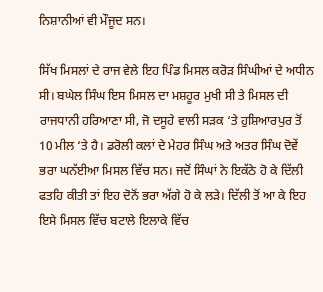ਨਿਸ਼ਾਨੀਆਂ ਵੀ ਮੌਜੂਦ ਸਨ।

ਸਿੱਖ ਮਿਸਲਾਂ ਦੇ ਰਾਜ ਵੇਲੇ ਇਹ ਪਿੰਡ ਮਿਸਲ ਕਰੋੜ ਸਿੰਘੀਆਂ ਦੇ ਅਧੀਨ ਸੀ। ਬਘੇਲ ਸਿੰਘ ਇਸ ਮਿਸਲ ਦਾ ਮਸ਼ਹੂਰ ਮੁਖੀ ਸੀ ਤੇ ਮਿਸਲ ਦੀ ਰਾਜਧਾਨੀ ਹਰਿਆਣਾ ਸੀ, ਜੋ ਦਸੂਹੇ ਵਾਲੀ ਸੜਕ ‘ਤੇ ਹੁਸ਼ਿਆਰਪੁਰ ਤੋਂ 10 ਮੀਲ ‘ਤੇ ਹੈ। ਡਰੋਲੀ ਕਲਾਂ ਦੇ ਮੇਹਰ ਸਿੰਘ ਅਤੇ ਅਤਰ ਸਿੰਘ ਦੋਵੇਂ ਭਰਾ ਘਨੱਈਆ ਮਿਸਲ ਵਿੱਚ ਸਨ। ਜਦੋਂ ਸਿੰਘਾਂ ਨੇ ਇਕੱਠੇ ਹੋ ਕੇ ਦਿੱਲੀ ਫਤਹਿ ਕੀਤੀ ਤਾਂ ਇਹ ਦੋਨੋਂ ਭਰਾ ਅੱਗੇ ਹੋ ਕੇ ਲੜੇ। ਦਿੱਲੀ ਤੋਂ ਆ ਕੇ ਇਹ ਇਸੇ ਮਿਸਲ ਵਿੱਚ ਬਟਾਲੇ ਇਲਾਕੇ ਵਿੱਚ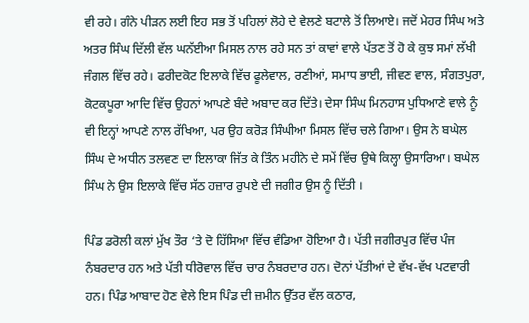ਵੀ ਰਹੇ। ਗੰਨੇ ਪੀੜਨ ਲਈ ਇਹ ਸਭ ਤੋਂ ਪਹਿਲਾਂ ਲੋਹੇ ਦੇ ਵੇਲਣੇ ਬਟਾਲੇ ਤੋਂ ਲਿਆਏ। ਜਦੋਂ ਮੇਹਰ ਸਿੰਘ ਅਤੇ ਅਤਰ ਸਿੰਘ ਦਿੱਲੀ ਵੱਲ ਘਨੱਈਆ ਮਿਸਲ ਨਾਲ ਰਹੇ ਸਨ ਤਾਂ ਕਾਵਾਂ ਵਾਲੇ ਪੱਤਣ ਤੋਂ ਹੋ ਕੇ ਕੁਝ ਸਮਾਂ ਲੱਖੀ ਜੰਗਲ ਵਿੱਚ ਰਹੇ। ਫਰੀਦਕੋਟ ਇਲਾਕੇ ਵਿੱਚ ਫੂਲੇਵਾਲ, ਰਣੀਆਂ, ਸਮਾਧ ਭਾਈ, ਜੀਵਣ ਵਾਲ, ਸੰਗਤਪੁਰਾ, ਕੋਟਕਪੂਰਾ ਆਦਿ ਵਿੱਚ ਉਹਨਾਂ ਆਪਣੇ ਬੰਦੇ ਅਬਾਦ ਕਰ ਦਿੱਤੇ। ਦੇਸਾ ਸਿੰਘ ਮਿਨਹਾਸ ਪੁਧਿਆਣੇ ਵਾਲੇ ਨੂੰ ਵੀ ਇਨ੍ਹਾਂ ਆਪਣੇ ਨਾਲ ਰੱਖਿਆ, ਪਰ ਉਹ ਕਰੋੜ ਸਿੰਘੀਆ ਮਿਸਲ ਵਿੱਚ ਚਲੇ ਗਿਆ। ਉਸ ਨੇ ਬਘੇਲ ਸਿੰਘ ਦੇ ਅਧੀਨ ਤਲਵਣ ਦਾ ਇਲਾਕਾ ਜਿੱਤ ਕੇ ਤਿੰਨ ਮਹੀਨੇ ਦੇ ਸਮੇਂ ਵਿੱਚ ਉਥੇ ਕਿਲ੍ਹਾ ਉਸਾਰਿਆ। ਬਘੇਲ ਸਿੰਘ ਨੇ ਉਸ ਇਲਾਕੇ ਵਿੱਚ ਸੱਠ ਹਜ਼ਾਰ ਰੁਪਏ ਦੀ ਜਗੀਰ ਉਸ ਨੂੰ ਦਿੱਤੀ ।

ਪਿੰਡ ਡਰੋਲੀ ਕਲਾਂ ਮੁੱਖ ਤੌਰ ‘ਤੇ ਦੋ ਹਿੱਸਿਆ ਵਿੱਚ ਵੰਡਿਆ ਹੋਇਆ ਹੈ। ਪੱਤੀ ਜਗੀਰਪੁਰ ਵਿੱਚ ਪੰਜ ਨੰਬਰਦਾਰ ਹਨ ਅਤੇ ਪੱਤੀ ਧੀਰੋਵਾਲ ਵਿੱਚ ਚਾਰ ਨੰਬਰਦਾਰ ਹਨ। ਦੋਨਾਂ ਪੱਤੀਆਂ ਦੇ ਵੱਖ-ਵੱਖ ਪਟਵਾਰੀ ਹਨ। ਪਿੰਡ ਆਬਾਦ ਹੋਣ ਵੇਲੇ ਇਸ ਪਿੰਡ ਦੀ ਜ਼ਮੀਨ ਉੱਤਰ ਵੱਲ ਕਠਾਰ,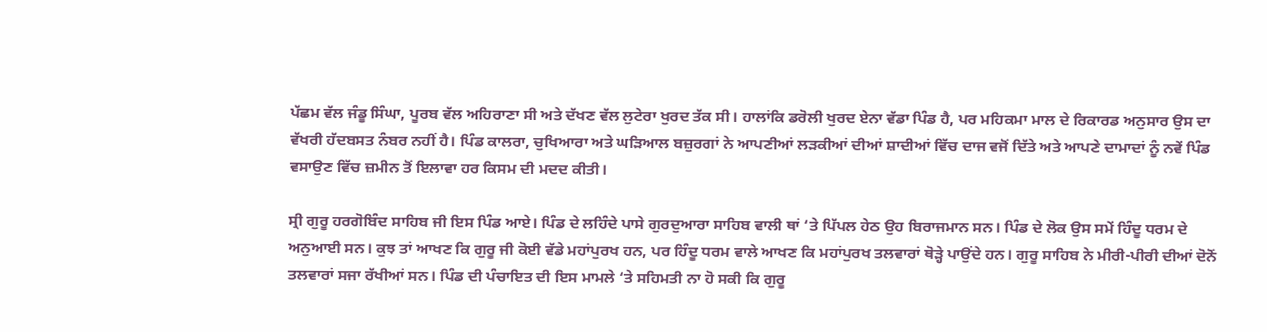ਪੱਛਮ ਵੱਲ ਜੰਡੂ ਸਿੰਘਾ, ਪੂਰਬ ਵੱਲ ਅਹਿਰਾਣਾ ਸੀ ਅਤੇ ਦੱਖਣ ਵੱਲ ਲੁਟੇਰਾ ਖੁਰਦ ਤੱਕ ਸੀ। ਹਾਲਾਂਕਿ ਡਰੋਲੀ ਖੁਰਦ ਏਨਾ ਵੱਡਾ ਪਿੰਡ ਹੈ, ਪਰ ਮਹਿਕਮਾ ਮਾਲ ਦੇ ਰਿਕਾਰਡ ਅਨੁਸਾਰ ਉਸ ਦਾ ਵੱਖਰੀ ਹੱਦਬਸਤ ਨੰਬਰ ਨਹੀਂ ਹੈ। ਪਿੰਡ ਕਾਲਰਾ, ਚੁਖਿਆਰਾ ਅਤੇ ਘੜਿਆਲ ਬਜ਼ੁਰਗਾਂ ਨੇ ਆਪਣੀਆਂ ਲੜਕੀਆਂ ਦੀਆਂ ਸ਼ਾਦੀਆਂ ਵਿੱਚ ਦਾਜ ਵਜੋਂ ਦਿੱਤੇ ਅਤੇ ਆਪਣੇ ਦਾਮਾਦਾਂ ਨੂੰ ਨਵੇਂ ਪਿੰਡ ਵਸਾਉਣ ਵਿੱਚ ਜ਼ਮੀਨ ਤੋਂ ਇਲਾਵਾ ਹਰ ਕਿਸਮ ਦੀ ਮਦਦ ਕੀਤੀ।

ਸ੍ਰੀ ਗੁਰੂ ਹਰਗੋਬਿੰਦ ਸਾਹਿਬ ਜੀ ਇਸ ਪਿੰਡ ਆਏ। ਪਿੰਡ ਦੇ ਲਹਿੰਦੇ ਪਾਸੇ ਗੁਰਦੁਆਰਾ ਸਾਹਿਬ ਵਾਲੀ ਥਾਂ ‘ਤੇ ਪਿੱਪਲ ਹੇਠ ਉਹ ਬਿਰਾਜਮਾਨ ਸਨ। ਪਿੰਡ ਦੇ ਲੋਕ ਉਸ ਸਮੇਂ ਹਿੰਦੂ ਧਰਮ ਦੇ ਅਨੁਆਈ ਸਨ। ਕੁਝ ਤਾਂ ਆਖਣ ਕਿ ਗੁਰੂ ਜੀ ਕੋਈ ਵੱਡੇ ਮਹਾਂਪੁਰਖ ਹਨ, ਪਰ ਹਿੰਦੂ ਧਰਮ ਵਾਲੇ ਆਖਣ ਕਿ ਮਹਾਂਪੁਰਖ ਤਲਵਾਰਾਂ ਥੋੜ੍ਹੇ ਪਾਉਂਦੇ ਹਨ। ਗੁਰੂ ਸਾਹਿਬ ਨੇ ਮੀਰੀ-ਪੀਰੀ ਦੀਆਂ ਦੋਨੋਂ ਤਲਵਾਰਾਂ ਸਜਾ ਰੱਖੀਆਂ ਸਨ। ਪਿੰਡ ਦੀ ਪੰਚਾਇਤ ਦੀ ਇਸ ਮਾਮਲੇ ‘ਤੇ ਸਹਿਮਤੀ ਨਾ ਹੋ ਸਕੀ ਕਿ ਗੁਰੂ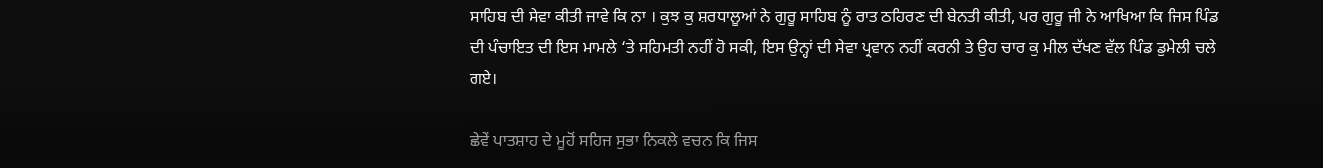ਸਾਹਿਬ ਦੀ ਸੇਵਾ ਕੀਤੀ ਜਾਵੇ ਕਿ ਨਾ । ਕੁਝ ਕੁ ਸ਼ਰਧਾਲੂਆਂ ਨੇ ਗੁਰੂ ਸਾਹਿਬ ਨੂੰ ਰਾਤ ਠਹਿਰਣ ਦੀ ਬੇਨਤੀ ਕੀਤੀ, ਪਰ ਗੁਰੂ ਜੀ ਨੇ ਆਖਿਆ ਕਿ ਜਿਸ ਪਿੰਡ ਦੀ ਪੰਚਾਇਤ ਦੀ ਇਸ ਮਾਮਲੇ ‘ਤੇ ਸਹਿਮਤੀ ਨਹੀਂ ਹੋ ਸਕੀ, ਇਸ ਉਨ੍ਹਾਂ ਦੀ ਸੇਵਾ ਪ੍ਰਵਾਨ ਨਹੀਂ ਕਰਨੀ ਤੇ ਉਹ ਚਾਰ ਕੁ ਮੀਲ ਦੱਖਣ ਵੱਲ ਪਿੰਡ ਡੁਮੇਲੀ ਚਲੇ ਗਏ।

ਛੇਵੇਂ ਪਾਤਸ਼ਾਹ ਦੇ ਮੂਹੋਂ ਸਹਿਜ ਸੁਭਾ ਨਿਕਲੇ ਵਚਨ ਕਿ ਜਿਸ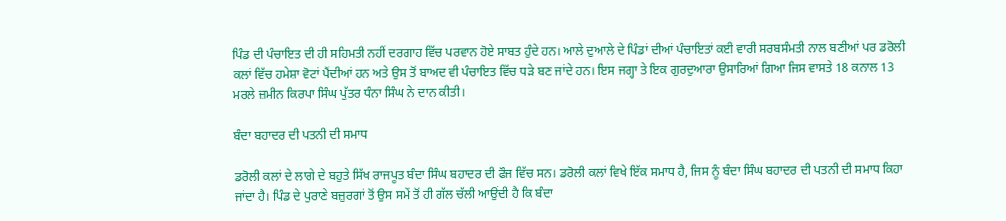ਪਿੰਡ ਦੀ ਪੰਚਾਇਤ ਦੀ ਹੀ ਸਹਿਮਤੀ ਨਹੀਂ ਦਰਗਾਹ ਵਿੱਚ ਪਰਵਾਨ ਹੋਏ ਸਾਬਤ ਹੁੰਦੇ ਹਨ। ਆਲੇ ਦੁਆਲੇ ਦੇ ਪਿੰਡਾਂ ਦੀਆਂ ਪੰਚਾਇਤਾਂ ਕਈ ਵਾਰੀ ਸਰਬਸੰਮਤੀ ਨਾਲ ਬਣੀਆਂ ਪਰ ਡਰੋਲੀ ਕਲਾਂ ਵਿੱਚ ਹਮੇਸ਼ਾ ਵੋਟਾਂ ਪੈਂਦੀਆਂ ਹਨ ਅਤੇ ਉਸ ਤੋਂ ਬਾਅਦ ਵੀ ਪੰਚਾਇਤ ਵਿੱਚ ਧੜੇ ਬਣ ਜਾਂਦੇ ਹਨ। ਇਸ ਜਗ੍ਹਾ ਤੇ ਇਕ ਗੁਰਦੁਆਰਾ ਉਸਾਰਿਆਂ ਗਿਆ ਜਿਸ ਵਾਸਤੇ 18 ਕਨਾਲ 13 ਮਰਲੇ ਜ਼ਮੀਨ ਕਿਰਪਾ ਸਿੰਘ ਪੁੱਤਰ ਧੰਨਾ ਸਿੰਘ ਨੇ ਦਾਨ ਕੀਤੀ।

ਬੰਦਾ ਬਹਾਦਰ ਦੀ ਪਤਨੀ ਦੀ ਸਮਾਧ

ਡਰੋਲੀ ਕਲਾਂ ਦੇ ਲਾਗੇ ਦੇ ਬਹੁਤੇ ਸਿੱਖ ਰਾਜਪੂਤ ਬੰਦਾ ਸਿੰਘ ਬਹਾਦਰ ਦੀ ਫੌਜ ਵਿੱਚ ਸਨ। ਡਰੋਲੀ ਕਲਾਂ ਵਿਖੇ ਇੱਕ ਸਮਾਧ ਹੈ, ਜਿਸ ਨੂੰ ਬੰਦਾ ਸਿੰਘ ਬਹਾਦਰ ਦੀ ਪਤਨੀ ਦੀ ਸਮਾਧ ਕਿਹਾ ਜਾਂਦਾ ਹੈ। ਪਿੰਡ ਦੇ ਪੁਰਾਣੇ ਬਜ਼ੁਰਗਾਂ ਤੋਂ ਉਸ ਸਮੇਂ ਤੋਂ ਹੀ ਗੱਲ ਚੱਲੀ ਆਉਂਦੀ ਹੈ ਕਿ ਬੰਦਾ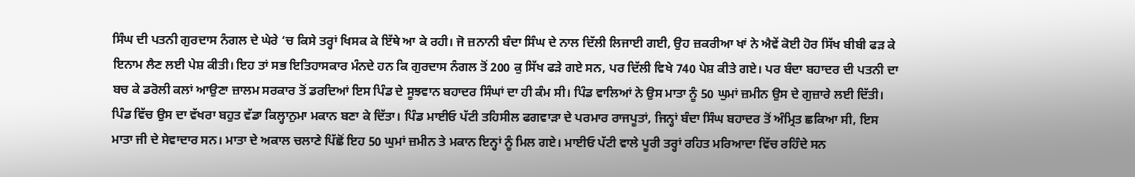ਸਿੰਘ ਦੀ ਪਤਨੀ ਗੁਰਦਾਸ ਨੰਗਲ ਦੇ ਘੇਰੇ ‘ਚ ਕਿਸੇ ਤਰ੍ਹਾਂ ਖਿਸਕ ਕੇ ਇੱਥੇ ਆ ਕੇ ਰਹੀ। ਜੋ ਜ਼ਨਾਨੀ ਬੰਦਾ ਸਿੰਘ ਦੇ ਨਾਲ ਦਿੱਲੀ ਲਿਜਾਈ ਗਈ, ਉਹ ਜ਼ਕਰੀਆ ਖਾਂ ਨੇ ਐਵੇਂ ਕੋਈ ਹੋਰ ਸਿੱਖ ਬੀਬੀ ਫੜ ਕੇ ਇਨਾਮ ਲੈਣ ਲਈ ਪੇਸ਼ ਕੀਤੀ। ਇਹ ਤਾਂ ਸਭ ਇਤਿਹਾਸਕਾਰ ਮੰਨਦੇ ਹਨ ਕਿ ਗੁਰਦਾਸ ਨੰਗਲ ਤੋਂ 200 ਕੁ ਸਿੱਖ ਫੜੇ ਗਏ ਸਨ, ਪਰ ਦਿੱਲੀ ਵਿਖੇ 740 ਪੇਸ਼ ਕੀਤੇ ਗਏ। ਪਰ ਬੰਦਾ ਬਹਾਦਰ ਦੀ ਪਤਨੀ ਦਾ ਬਚ ਕੇ ਡਰੋਲੀ ਕਲਾਂ ਆਉਣਾ ਜ਼ਾਲਮ ਸਰਕਾਰ ਤੋਂ ਡਰਦਿਆਂ ਇਸ ਪਿੰਡ ਦੇ ਸੂਝਵਾਨ ਬਹਾਦਰ ਸਿੰਘਾਂ ਦਾ ਹੀ ਕੰਮ ਸੀ। ਪਿੰਡ ਵਾਲਿਆਂ ਨੇ ਉਸ ਮਾਤਾ ਨੂੰ 50 ਘੁਮਾਂ ਜ਼ਮੀਨ ਉਸ ਦੇ ਗੁਜ਼ਾਰੇ ਲਈ ਦਿੱਤੀ। ਪਿੰਡ ਵਿੱਚ ਉਸ ਦਾ ਵੱਖਰਾ ਬਹੁਤ ਵੱਡਾ ਕਿਲ੍ਹਾਨੁਮਾ ਮਕਾਨ ਬਣਾ ਕੇ ਦਿੱਤਾ। ਪਿੰਡ ਮਾਈਓ ਪੱਟੀ ਤਹਿਸੀਲ ਫਗਵਾੜਾ ਦੇ ਪਰਮਾਰ ਰਾਜਪੂਤਾਂ, ਜਿਨ੍ਹਾਂ ਬੰਦਾ ਸਿੰਘ ਬਹਾਦਰ ਤੋਂ ਅੰਮ੍ਰਿਤ ਛਕਿਆ ਸੀ, ਇਸ ਮਾਤਾ ਜੀ ਦੇ ਸੇਵਾਦਾਰ ਸਨ। ਮਾਤਾ ਦੇ ਅਕਾਲ ਚਲਾਣੇ ਪਿੱਛੋਂ ਇਹ 50 ਘੁਮਾਂ ਜ਼ਮੀਨ ਤੇ ਮਕਾਨ ਇਨ੍ਹਾਂ ਨੂੰ ਮਿਲ ਗਏ। ਮਾਈਓ ਪੱਟੀ ਵਾਲੇ ਪੂਰੀ ਤਰ੍ਹਾਂ ਰਹਿਤ ਮਰਿਆਦਾ ਵਿੱਚ ਰਹਿੰਦੇ ਸਨ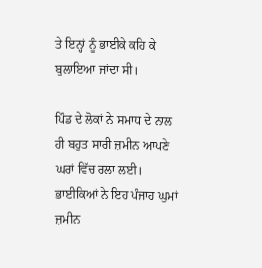ਤੇ ਇਨ੍ਹਾਂ ਨੂੰ ਭਾਈਕੇ ਕਹਿ ਕੇ ਬੁਲਾਇਆ ਜਾਂਦਾ ਸੀ।

ਪਿੰਡ ਦੇ ਲੋਕਾਂ ਨੇ ਸਮਾਧ ਦੇ ਨਾਲ ਹੀ ਬਹੁਤ ਸਾਰੀ ਜ਼ਮੀਨ ਆਪਣੇ ਘਰਾਂ ਵਿੱਚ ਰਲਾ ਲਈ। ਭਾਈਕਿਆਂ ਨੇ ਇਹ ਪੰਜਾਹ ਘੁਮਾਂ ਜ਼ਮੀਨ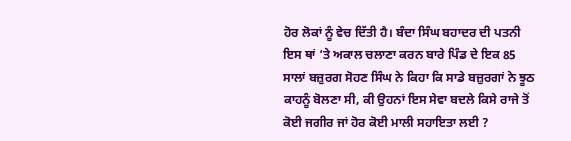ਹੋਰ ਲੋਕਾਂ ਨੂੰ ਵੇਚ ਦਿੱਤੀ ਹੈ। ਬੰਦਾ ਸਿੰਘ ਬਹਾਦਰ ਦੀ ਪਤਨੀ ਇਸ ਥਾਂ ‘ਤੇ ਅਕਾਲ ਚਲਾਣਾ ਕਰਨ ਬਾਰੇ ਪਿੰਡ ਦੇ ਇਕ 85 ਸਾਲਾਂ ਬਜ਼ੁਰਗ ਸੋਹਣ ਸਿੰਘ ਨੇ ਕਿਹਾ ਕਿ ਸਾਡੇ ਬਜ਼ੁਰਗਾਂ ਨੇ ਝੂਠ ਕਾਹਨੂੰ ਬੋਲਣਾ ਸੀ, ਕੀ ਉਹਨਾਂ ਇਸ ਸੇਵਾ ਬਦਲੇ ਕਿਸੇ ਰਾਜੇ ਤੋਂ ਕੋਈ ਜਗੀਰ ਜਾਂ ਹੋਰ ਕੋਈ ਮਾਲੀ ਸਹਾਇਤਾ ਲਈ ?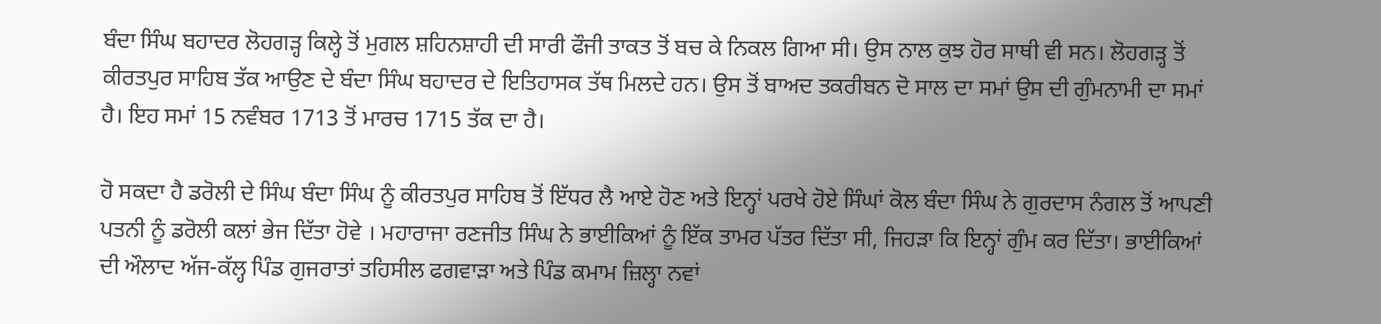ਬੰਦਾ ਸਿੰਘ ਬਹਾਦਰ ਲੋਹਗੜ੍ਹ ਕਿਲ੍ਹੇ ਤੋਂ ਮੁਗਲ ਸ਼ਹਿਨਸ਼ਾਹੀ ਦੀ ਸਾਰੀ ਫੌਜੀ ਤਾਕਤ ਤੋਂ ਬਚ ਕੇ ਨਿਕਲ ਗਿਆ ਸੀ। ਉਸ ਨਾਲ ਕੁਝ ਹੋਰ ਸਾਥੀ ਵੀ ਸਨ। ਲੋਹਗੜ੍ਹ ਤੋਂ ਕੀਰਤਪੁਰ ਸਾਹਿਬ ਤੱਕ ਆਉਣ ਦੇ ਬੰਦਾ ਸਿੰਘ ਬਹਾਦਰ ਦੇ ਇਤਿਹਾਸਕ ਤੱਥ ਮਿਲਦੇ ਹਨ। ਉਸ ਤੋਂ ਬਾਅਦ ਤਕਰੀਬਨ ਦੋ ਸਾਲ ਦਾ ਸਮਾਂ ਉਸ ਦੀ ਗੁੰਮਨਾਮੀ ਦਾ ਸਮਾਂ ਹੈ। ਇਹ ਸਮਾਂ 15 ਨਵੰਬਰ 1713 ਤੋਂ ਮਾਰਚ 1715 ਤੱਕ ਦਾ ਹੈ।

ਹੋ ਸਕਦਾ ਹੈ ਡਰੋਲੀ ਦੇ ਸਿੰਘ ਬੰਦਾ ਸਿੰਘ ਨੂੰ ਕੀਰਤਪੁਰ ਸਾਹਿਬ ਤੋਂ ਇੱਧਰ ਲੈ ਆਏ ਹੋਣ ਅਤੇ ਇਨ੍ਹਾਂ ਪਰਖੇ ਹੋਏ ਸਿੰਘਾਂ ਕੋਲ ਬੰਦਾ ਸਿੰਘ ਨੇ ਗੁਰਦਾਸ ਨੰਗਲ ਤੋਂ ਆਪਣੀ ਪਤਨੀ ਨੂੰ ਡਰੋਲੀ ਕਲਾਂ ਭੇਜ ਦਿੱਤਾ ਹੋਵੇ । ਮਹਾਰਾਜਾ ਰਣਜੀਤ ਸਿੰਘ ਨੇ ਭਾਈਕਿਆਂ ਨੂੰ ਇੱਕ ਤਾਮਰ ਪੱਤਰ ਦਿੱਤਾ ਸੀ, ਜਿਹੜਾ ਕਿ ਇਨ੍ਹਾਂ ਗੁੰਮ ਕਰ ਦਿੱਤਾ। ਭਾਈਕਿਆਂ ਦੀ ਔਲਾਦ ਅੱਜ-ਕੱਲ੍ਹ ਪਿੰਡ ਗੁਜਰਾਤਾਂ ਤਹਿਸੀਲ ਫਗਵਾੜਾ ਅਤੇ ਪਿੰਡ ਕਮਾਮ ਜ਼ਿਲ੍ਹਾ ਨਵਾਂ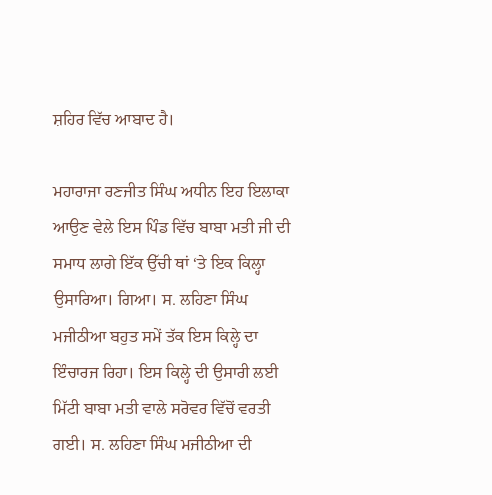ਸ਼ਹਿਰ ਵਿੱਚ ਆਬਾਦ ਹੈ।

ਮਹਾਰਾਜਾ ਰਣਜੀਤ ਸਿੰਘ ਅਧੀਨ ਇਹ ਇਲਾਕਾ ਆਉਣ ਵੇਲੇ ਇਸ ਪਿੰਡ ਵਿੱਚ ਬਾਬਾ ਮਤੀ ਜੀ ਦੀ ਸਮਾਧ ਲਾਗੇ ਇੱਕ ਉੱਚੀ ਥਾਂ ‘ਤੇ ਇਕ ਕਿਲ੍ਹਾ ਉਸਾਰਿਆ। ਗਿਆ। ਸ. ਲਹਿਣਾ ਸਿੰਘ ਮਜੀਠੀਆ ਬਹੁਤ ਸਮੇਂ ਤੱਕ ਇਸ ਕਿਲ੍ਹੇ ਦਾ ਇੰਚਾਰਜ ਰਿਹਾ। ਇਸ ਕਿਲ੍ਹੇ ਦੀ ਉਸਾਰੀ ਲਈ ਮਿੱਟੀ ਬਾਬਾ ਮਤੀ ਵਾਲੇ ਸਰੋਵਰ ਵਿੱਚੋਂ ਵਰਤੀ ਗਈ। ਸ. ਲਹਿਣਾ ਸਿੰਘ ਮਜੀਠੀਆ ਦੀ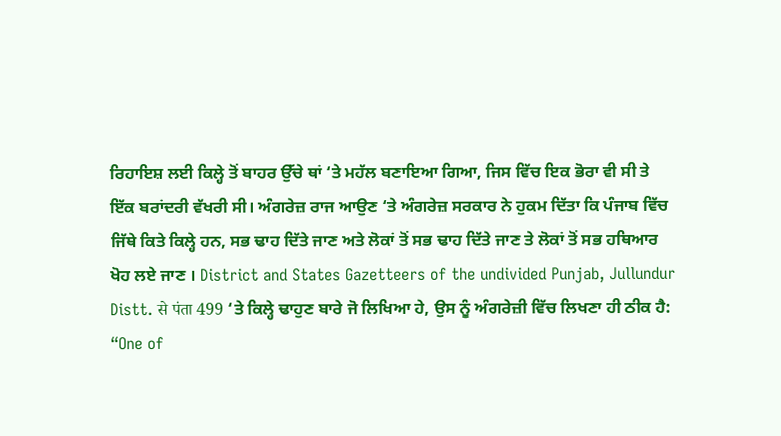ਰਿਹਾਇਸ਼ ਲਈ ਕਿਲ੍ਹੇ ਤੋਂ ਬਾਹਰ ਉੱਚੇ ਥਾਂ ‘ਤੇ ਮਹੱਲ ਬਣਾਇਆ ਗਿਆ, ਜਿਸ ਵਿੱਚ ਇਕ ਭੋਰਾ ਵੀ ਸੀ ਤੇ ਇੱਕ ਬਰਾਂਦਰੀ ਵੱਖਰੀ ਸੀ। ਅੰਗਰੇਜ਼ ਰਾਜ ਆਉਣ ‘ਤੇ ਅੰਗਰੇਜ਼ ਸਰਕਾਰ ਨੇ ਹੁਕਮ ਦਿੱਤਾ ਕਿ ਪੰਜਾਬ ਵਿੱਚ ਜਿੱਥੇ ਕਿਤੇ ਕਿਲ੍ਹੇ ਹਨ, ਸਭ ਢਾਹ ਦਿੱਤੇ ਜਾਣ ਅਤੇ ਲੋਕਾਂ ਤੋਂ ਸਭ ਢਾਹ ਦਿੱਤੇ ਜਾਣ ਤੇ ਲੋਕਾਂ ਤੋਂ ਸਭ ਹਥਿਆਰ ਖੋਹ ਲਏ ਜਾਣ । District and States Gazetteers of the undivided Punjab, Jullundur Distt. से पंता 499 ‘ਤੇ ਕਿਲ੍ਹੇ ਢਾਹੁਣ ਬਾਰੇ ਜੋ ਲਿਖਿਆ ਹੇ, ਉਸ ਨੂੰ ਅੰਗਰੇਜ਼ੀ ਵਿੱਚ ਲਿਖਣਾ ਹੀ ਠੀਕ ਹੈ: “One of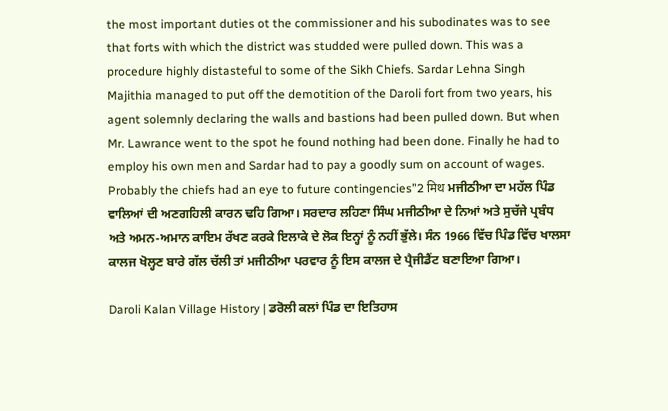the most important duties ot the commissioner and his subodinates was to see that forts with which the district was studded were pulled down. This was a procedure highly distasteful to some of the Sikh Chiefs. Sardar Lehna Singh Majithia managed to put off the demotition of the Daroli fort from two years, his agent solemnly declaring the walls and bastions had been pulled down. But when Mr. Lawrance went to the spot he found nothing had been done. Finally he had to employ his own men and Sardar had to pay a goodly sum on account of wages. Probably the chiefs had an eye to future contingencies”2 मिथ ਮਜੀਠੀਆ ਦਾ ਮਹੱਲ ਪਿੰਡ ਵਾਲਿਆਂ ਦੀ ਅਣਗਹਿਲੀ ਕਾਰਨ ਢਹਿ ਗਿਆ। ਸਰਦਾਰ ਲਹਿਣਾ ਸਿੰਘ ਮਜੀਠੀਆ ਦੇ ਨਿਆਂ ਅਤੇ ਸੁਚੱਜੇ ਪ੍ਰਬੰਧ ਅਤੇ ਅਮਨ-ਅਮਾਨ ਕਾਇਮ ਰੱਖਣ ਕਰਕੇ ਇਲਾਕੇ ਦੇ ਲੋਕ ਇਨ੍ਹਾਂ ਨੂੰ ਨਹੀਂ ਭੁੱਲੇ। ਸੰਨ 1966 ਵਿੱਚ ਪਿੰਡ ਵਿੱਚ ਖਾਲਸਾ ਕਾਲਜ ਖੋਲ੍ਹਣ ਬਾਰੇ ਗੱਲ ਚੱਲੀ ਤਾਂ ਮਜੀਠੀਆ ਪਰਵਾਰ ਨੂੰ ਇਸ ਕਾਲਜ ਦੇ ਪ੍ਰੈਜੀਡੈਂਟ ਬਣਾਇਆ ਗਿਆ।

Daroli Kalan Village History | ਡਰੋਲੀ ਕਲਾਂ ਪਿੰਡ ਦਾ ਇਤਿਹਾਸ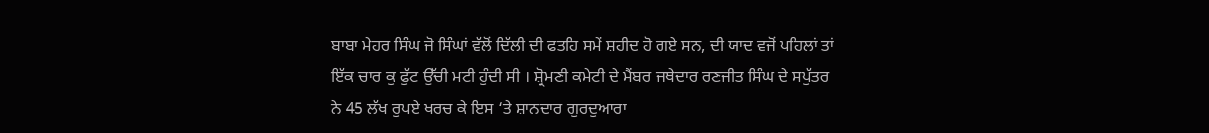ਬਾਬਾ ਮੇਹਰ ਸਿੰਘ ਜੋ ਸਿੰਘਾਂ ਵੱਲੋਂ ਦਿੱਲੀ ਦੀ ਫਤਹਿ ਸਮੇਂ ਸ਼ਹੀਦ ਹੋ ਗਏ ਸਨ, ਦੀ ਯਾਦ ਵਜੋਂ ਪਹਿਲਾਂ ਤਾਂ ਇੱਕ ਚਾਰ ਕੁ ਫੁੱਟ ਉੱਚੀ ਮਟੀ ਹੁੰਦੀ ਸੀ । ਸ਼੍ਰੋਮਣੀ ਕਮੇਟੀ ਦੇ ਮੈਂਬਰ ਜਥੇਦਾਰ ਰਣਜੀਤ ਸਿੰਘ ਦੇ ਸਪੁੱਤਰ ਨੇ 45 ਲੱਖ ਰੁਪਏ ਖਰਚ ਕੇ ਇਸ ‘ਤੇ ਸ਼ਾਨਦਾਰ ਗੁਰਦੁਆਰਾ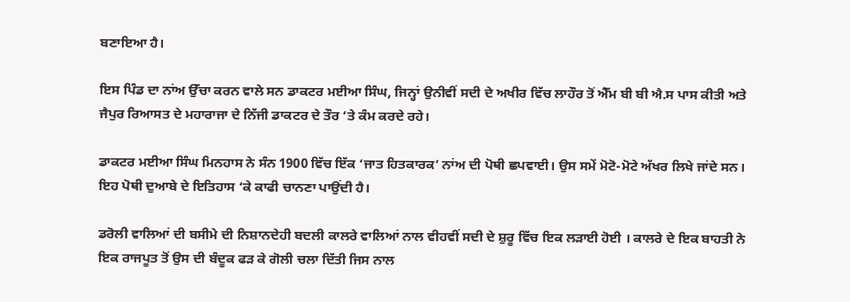ਬਣਾਇਆ ਹੈ।

ਇਸ ਪਿੰਡ ਦਾ ਨਾਂਅ ਉੱਚਾ ਕਰਨ ਵਾਲੇ ਸਨ ਡਾਕਟਰ ਮਈਆ ਸਿੰਘ, ਜਿਨ੍ਹਾਂ ਉਨੀਵੀਂ ਸਦੀ ਦੇ ਅਖੀਰ ਵਿੱਚ ਲਾਹੌਰ ਤੋਂ ਐੱਮ ਬੀ ਬੀ ਐ.ਸ ਪਾਸ ਕੀਤੀ ਅਤੇ ਜੈਪੁਰ ਰਿਆਸਤ ਦੇ ਮਹਾਰਾਜਾ ਦੇ ਨਿੱਜੀ ਡਾਕਟਰ ਦੇ ਤੌਰ ‘ਤੇ ਕੰਮ ਕਰਦੇ ਰਹੇ।

ਡਾਕਟਰ ਮਈਆ ਸਿੰਘ ਮਿਨਹਾਸ ਨੇ ਸੰਨ 1900 ਵਿੱਚ ਇੱਕ ‘ਜਾਤ ਹਿਤਕਾਰਕ’ ਨਾਂਅ ਦੀ ਪੋਥੀ ਛਪਵਾਈ। ਉਸ ਸਮੇਂ ਮੋਟੋ-ਮੋਟੇ ਅੱਖਰ ਲਿਖੇ ਜਾਂਦੇ ਸਨ। ਇਹ ਪੋਥੀ ਦੁਆਬੇ ਦੇ ਇਤਿਹਾਸ ‘ਕੇ ਕਾਫੀ ਚਾਨਣਾ ਪਾਉਂਦੀ ਹੈ।

ਡਰੋਲੀ ਵਾਲਿਆਂ ਦੀ ਬਸੀਮੇ ਦੀ ਨਿਸ਼ਾਨਦੇਹੀ ਬਦਲੀ ਕਾਲਰੇ ਵਾਲਿਆਂ ਨਾਲ ਵੀਹਵੀਂ ਸਦੀ ਦੇ ਸ਼ੁਰੂ ਵਿੱਚ ਇਕ ਲੜਾਈ ਹੋਈ । ਕਾਲਰੇ ਦੇ ਇਕ ਬਾਹਤੀ ਨੇ ਇਕ ਰਾਜਪੂਤ ਤੋਂ ਉਸ ਦੀ ਬੰਦੂਕ ਫੜ ਕੇ ਗੋਲੀ ਚਲਾ ਦਿੱਤੀ ਜਿਸ ਨਾਲ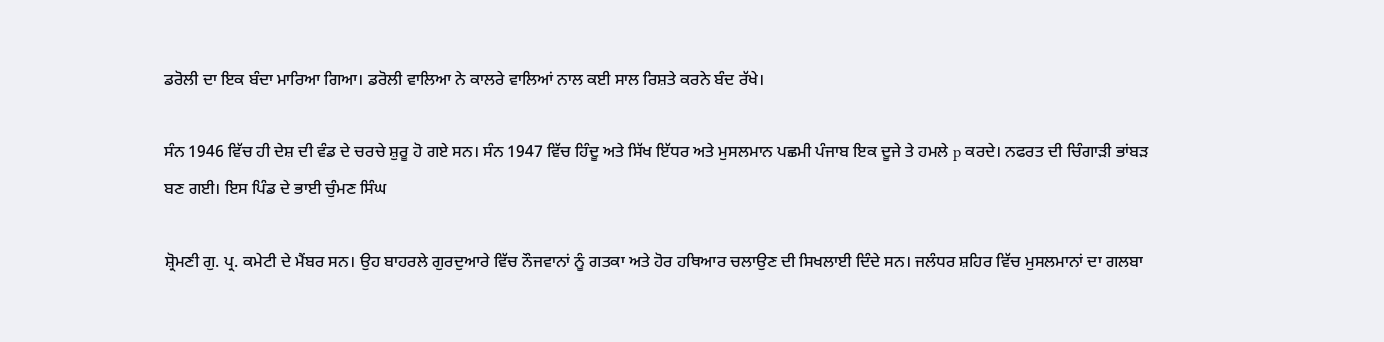ਡਰੋਲੀ ਦਾ ਇਕ ਬੰਦਾ ਮਾਰਿਆ ਗਿਆ। ਡਰੋਲੀ ਵਾਲਿਆ ਨੇ ਕਾਲਰੇ ਵਾਲਿਆਂ ਨਾਲ ਕਈ ਸਾਲ ਰਿਸ਼ਤੇ ਕਰਨੇ ਬੰਦ ਰੱਖੇ।

ਸੰਨ 1946 ਵਿੱਚ ਹੀ ਦੇਸ਼ ਦੀ ਵੰਡ ਦੇ ਚਰਚੇ ਸ਼ੁਰੂ ਹੋ ਗਏ ਸਨ। ਸੰਨ 1947 ਵਿੱਚ ਹਿੰਦੂ ਅਤੇ ਸਿੱਖ ਇੱਧਰ ਅਤੇ ਮੁਸਲਮਾਨ ਪਛਮੀ ਪੰਜਾਬ ਇਕ ਦੂਜੇ ਤੇ ਹਮਲੇ p ਕਰਦੇ। ਨਫਰਤ ਦੀ ਚਿੰਗਾੜੀ ਭਾਂਬੜ ਬਣ ਗਈ। ਇਸ ਪਿੰਡ ਦੇ ਭਾਈ ਚੁੰਮਣ ਸਿੰਘ

ਸ਼੍ਰੋਮਣੀ ਗੁ. ਪ੍ਰ. ਕਮੇਟੀ ਦੇ ਮੈਂਬਰ ਸਨ। ਉਹ ਬਾਹਰਲੇ ਗੁਰਦੁਆਰੇ ਵਿੱਚ ਨੌਜਵਾਨਾਂ ਨੂੰ ਗਤਕਾ ਅਤੇ ਹੋਰ ਹਥਿਆਰ ਚਲਾਉਣ ਦੀ ਸਿਖਲਾਈ ਦਿੰਦੇ ਸਨ। ਜਲੰਧਰ ਸ਼ਹਿਰ ਵਿੱਚ ਮੁਸਲਮਾਨਾਂ ਦਾ ਗਲਬਾ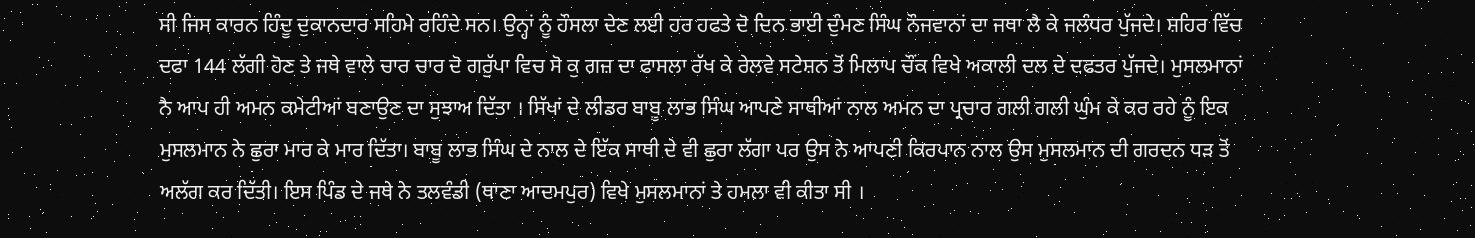ਸੀ ਜਿਸ ਕਾਰਨ ਹਿੰਦੂ ਦੁਕਾਨਦਾਰ ਸਹਿਮੇ ਰਹਿੰਦੇ ਸਨ। ਉਨ੍ਹਾਂ ਨੂੰ ਹੌਸਲਾ ਦੇਣ ਲਈ ਹਰ ਹਫਤੇ ਦੋ ਦਿਨ ਭਾਈ ਦੁੰਮਣ ਸਿੰਘ ਨੌਜਵਾਨਾਂ ਦਾ ਜਥਾ ਲੈ ਕੇ ਜਲੰਧਰ ਪੁੱਜਦੇ। ਸ਼ਹਿਰ ਵਿੱਚ ਦਫਾ 144 ਲੱਗੀ ਹੋਣ ਤੇ ਜਥੇ ਵਾਲੇ ਚਾਰ ਚਾਰ ਦੋ ਗਰੁੱਪਾ ਵਿਚ ਸੋ ਕੁ ਗਜ਼ ਦਾ ਫਾਸਲਾ ਰੱਖ ਕੇ ਰੇਲਵੇ ਸਟੇਸ਼ਨ ਤੋਂ ਮਿਲਾਪ ਚੌਂਕ ਵਿਖੇ ਅਕਾਲੀ ਦਲ ਦੇ ਦਫਤਰ ਪੁੱਜਦੇ। ਮੁਸਲਮਾਨਾਂ ਨੈ ਆਪ ਹੀ ਅਮਨ ਕਮੇਟੀਆਂ ਬਣਾਉਣ ਦਾ ਸੁਝਾਅ ਦਿੱਤਾ । ਸਿੱਖਾਂ ਦੇ ਲੀਡਰ ਬਾਬੂ ਲਾਭ ਸਿੰਘ ਆਪਣੇ ਸਾਥੀਆਂ ਨਾਲ ਅਮਨ ਦਾ ਪ੍ਰਚਾਰ ਗਲੀ ਗਲੀ ਘੁੰਮ ਕੇ ਕਰ ਰਹੇ ਨੂੰ ਇਕ ਮੁਸਲਮਾਨ ਨੇ ਛੁਰਾ ਮਾਰ ਕੇ ਮਾਰ ਦਿੱਤਾ। ਬਾਬੂ ਲਾਭ ਸਿੰਘ ਦੇ ਨਾਲ ਦੇ ਇੱਕ ਸਾਥੀ ਦੇ ਵੀ ਛੁਰਾ ਲੱਗਾ ਪਰ ਉਸ ਨੇ ਆਪਣੀ ਕਿਰਪਾਨ ਨਾਲ ਉਸ ਮੁਸਲਮਾਨ ਦੀ ਗਰਦਨ ਧੜ ਤੋਂ ਅਲੱਗ ਕਰ ਦਿੱਤੀ। ਇਸ ਪਿੰਡ ਦੇ ਜਥੇ ਨੇ ਤਲਵੰਡੀ (ਥਾਣਾ ਆਦਮਪੁਰ) ਵਿਖੇ ਮੁਸਲਮਾਨਾਂ ਤੇ ਹਮਲਾ ਵੀ ਕੀਤਾ ਸੀ ।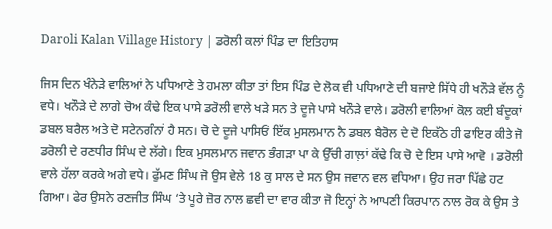Daroli Kalan Village History | ਡਰੋਲੀ ਕਲਾਂ ਪਿੰਡ ਦਾ ਇਤਿਹਾਸ

ਜਿਸ ਦਿਨ ਖੰਨੇੜੇ ਵਾਲਿਆਂ ਨੇ ਪਧਿਆਣੇ ਤੇ ਹਮਲਾ ਕੀਤਾ ਤਾਂ ਇਸ ਪਿੰਡ ਦੇ ਲੋਕ ਵੀ ਪਧਿਆਣੇ ਦੀ ਬਜਾਏ ਸਿੱਧੇ ਹੀ ਖਨੌੜੇ ਵੱਲ ਨੂੰ ਵਧੇ। ਖਨੌੜੇ ਦੇ ਲਾਗੇ ਚੋਅ ਕੰਢੇ ਇਕ ਪਾਸੇ ਡਰੋਲੀ ਵਾਲੇ ਖੜੇ ਸਨ ਤੇ ਦੂਜੇ ਪਾਸੇ ਖਨੌੜੇ ਵਾਲੇ। ਡਰੋਲੀ ਵਾਲਿਆਂ ਕੋਲ ਕਈ ਬੰਦੂਕਾਂ ਡਬਲ ਬਰੈਲ ਅਤੇ ਦੋ ਸਟੇਨਗੰਨਾਂ ਹੈ ਸਨ। ਚੋ ਦੇ ਦੂਜੇ ਪਾਸਿਓਂ ਇੱਕ ਮੁਸਲਮਾਨ ਨੈ ਡਬਲ ਬੈਰੋਲ ਦੇ ਦੋ ਇਕੱਠੇ ਹੀ ਫਾਇਰ ਕੀਤੇ ਜੋ ਡਰੋਲੀ ਦੇ ਰਣਧੀਰ ਸਿੰਘ ਦੇ ਲੱਗੇ। ਇਕ ਮੁਸਲਮਾਨ ਜਵਾਨ ਭੰਗੜਾ ਪਾ ਕੇ ਉੱਚੀ ਗਾਲ਼ਾਂ ਕੱਢੇ ਕਿ ਚੋ ਦੇ ਇਸ ਪਾਸੇ ਆਵੋ । ਡਰੋਲੀ ਵਾਲੇ ਹੱਲਾ ਕਰਕੇ ਅਗੇ ਵਧੇ। ਫੁੱਮਣ ਸਿੰਘ ਜੋ ਉਸ ਵੇਲੇ 18 ਕੁ ਸਾਲ ਦੇ ਸਨ ਉਸ ਜਵਾਨ ਵਲ ਵਧਿਆ। ਉਹ ਜਰਾ ਪਿੱਛੇ ਹਟ ਗਿਆ। ਫੇਰ ਉਸਨੇ ਰਣਜੀਤ ਸਿੰਘ ‘ਤੇ ਪੂਰੇ ਜ਼ੋਰ ਨਾਲ ਛਵੀ ਦਾ ਵਾਰ ਕੀਤਾ ਜੋ ਇਨ੍ਹਾਂ ਨੇ ਆਪਣੀ ਕਿਰਪਾਨ ਨਾਲ ਰੋਕ ਕੇ ਉਸ ਤੇ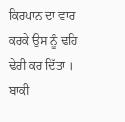ਕਿਰਪਾਨ ਦਾ ਵਾਰ ਕਰਕੇ ਉਸ ਨੂੰ ਢਹਿ ਢੇਰੀ ਕਰ ਦਿੱਤਾ । ਬਾਕੀ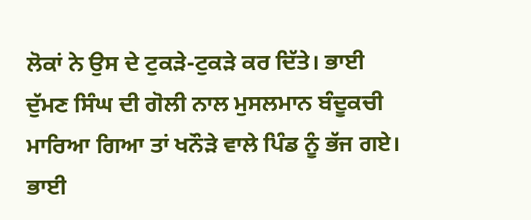ਲੋਕਾਂ ਨੇ ਉਸ ਦੇ ਟੁਕੜੇ-ਟੁਕੜੇ ਕਰ ਦਿੱਤੇ। ਭਾਈ ਦੁੱਮਣ ਸਿੰਘ ਦੀ ਗੋਲੀ ਨਾਲ ਮੁਸਲਮਾਨ ਬੰਦੂਕਚੀ ਮਾਰਿਆ ਗਿਆ ਤਾਂ ਖਨੌੜੇ ਵਾਲੇ ਪਿੰਡ ਨੂੰ ਭੱਜ ਗਏ। ਭਾਈ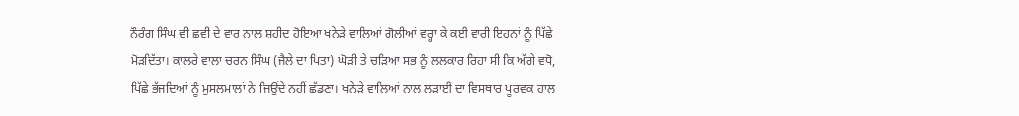ਨੌਰੰਗ ਸਿੰਘ ਵੀ ਛਵੀ ਦੇ ਵਾਰ ਨਾਲ ਸ਼ਹੀਦ ਹੋਇਆ ਖਨੇੜੇ ਵਾਲਿਆਂ ਗੋਲੀਆਂ ਵਰ੍ਹਾ ਕੇ ਕਈ ਵਾਰੀ ਇਹਨਾਂ ਨੂੰ ਪਿੱਛੇ ਮੋੜਦਿੱਤਾ। ਕਾਲਰੇ ਵਾਲਾ ਚਰਨ ਸਿੰਘ (ਜੈਲੇ ਦਾ ਪਿਤਾ) ਘੋੜੀ ਤੇ ਚੜਿਆ ਸਭ ਨੂੰ ਲਲਕਾਰ ਰਿਹਾ ਸੀ ਕਿ ਅੱਗੇ ਵਧੋ, ਪਿੱਛੇ ਭੱਜਦਿਆਂ ਨੂੰ ਮੁਸਲਮਾਲਾਂ ਨੇ ਜਿਉਂਦੇ ਨਹੀਂ ਛੱਡਣਾ। ਖਨੇੜੇ ਵਾਲਿਆਂ ਨਾਲ ਲੜਾਈ ਦਾ ਵਿਸਥਾਰ ਪੂਰਵਕ ਹਾਲ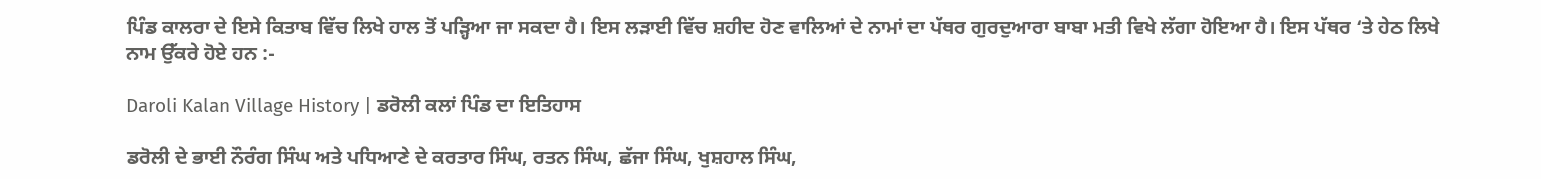ਪਿੰਡ ਕਾਲਰਾ ਦੇ ਇਸੇ ਕਿਤਾਬ ਵਿੱਚ ਲਿਖੇ ਹਾਲ ਤੋਂ ਪੜ੍ਹਿਆ ਜਾ ਸਕਦਾ ਹੈ। ਇਸ ਲੜਾਈ ਵਿੱਚ ਸ਼ਹੀਦ ਹੋਣ ਵਾਲਿਆਂ ਦੇ ਨਾਮਾਂ ਦਾ ਪੱਥਰ ਗੁਰਦੁਆਰਾ ਬਾਬਾ ਮਤੀ ਵਿਖੇ ਲੱਗਾ ਹੋਇਆ ਹੈ। ਇਸ ਪੱਥਰ ‘ਤੇ ਹੇਠ ਲਿਖੇ ਨਾਮ ਉੱਕਰੇ ਹੋਏ ਹਨ :-

Daroli Kalan Village History | ਡਰੋਲੀ ਕਲਾਂ ਪਿੰਡ ਦਾ ਇਤਿਹਾਸ

ਡਰੋਲੀ ਦੇ ਭਾਈ ਨੌਰੰਗ ਸਿੰਘ ਅਤੇ ਪਧਿਆਣੇ ਦੇ ਕਰਤਾਰ ਸਿੰਘ, ਰਤਨ ਸਿੰਘ, ਛੱਜਾ ਸਿੰਘ, ਖੁਸ਼ਹਾਲ ਸਿੰਘ,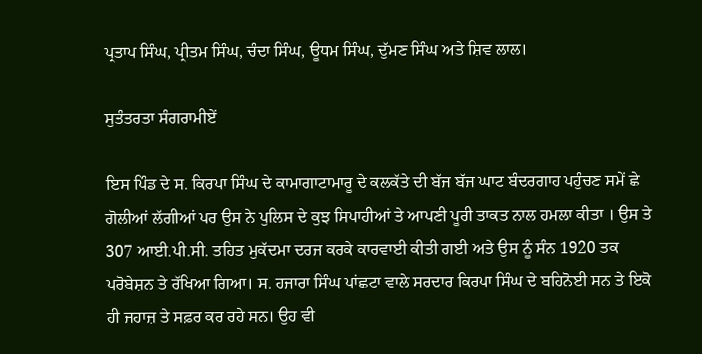ਪ੍ਰਤਾਪ ਸਿੰਘ, ਪ੍ਰੀਤਮ ਸਿੰਘ, ਚੰਦਾ ਸਿੰਘ, ਊਧਮ ਸਿੰਘ, ਦੁੱਮਣ ਸਿੰਘ ਅਤੇ ਸ਼ਿਵ ਲਾਲ।

ਸੁਤੰਤਰਤਾ ਸੰਗਰਾਮੀਏਂ

ਇਸ ਪਿੰਡ ਦੇ ਸ. ਕਿਰਪਾ ਸਿੰਘ ਦੇ ਕਾਮਾਗਾਟਾਮਾਰੂ ਦੇ ਕਲਕੱਤੇ ਦੀ ਬੱਜ ਬੱਜ ਘਾਟ ਬੰਦਰਗਾਹ ਪਹੁੰਚਣ ਸਮੇਂ ਛੇ ਗੋਲੀਆਂ ਲੱਗੀਆਂ ਪਰ ਉਸ ਨੇ ਪੁਲਿਸ ਦੇ ਕੁਝ ਸਿਪਾਹੀਆਂ ਤੇ ਆਪਣੀ ਪੂਰੀ ਤਾਕਤ ਨਾਲ ਹਮਲਾ ਕੀਤਾ । ਉਸ ਤੇ 307 ਆਈ.ਪੀ.ਸੀ. ਤਹਿਤ ਮੁਕੱਦਮਾ ਦਰਜ ਕਰਕੇ ਕਾਰਵਾਈ ਕੀਤੀ ਗਈ ਅਤੇ ਉਸ ਨੂੰ ਸੰਨ 1920 ਤਕ ਪਰੋਬੇਸ਼ਨ ਤੇ ਰੱਖਿਆ ਗਿਆ। ਸ. ਹਜਾਰਾ ਸਿੰਘ ਪਾਂਛਟਾ ਵਾਲੇ ਸਰਦਾਰ ਕਿਰਪਾ ਸਿੰਘ ਦੇ ਬਹਿਨੋਈ ਸਨ ਤੇ ਇਕੋ ਹੀ ਜਹਾਜ਼ ਤੇ ਸਫ਼ਰ ਕਰ ਰਹੇ ਸਨ। ਉਹ ਵੀ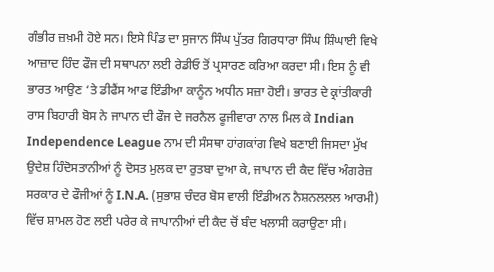ਗੰਭੀਰ ਜ਼ਖ਼ਮੀ ਹੋਏ ਸਨ। ਇਸੇ ਪਿੰਡ ਦਾ ਸੁਜਾਨ ਸਿੰਘ ਪੁੱਤਰ ਗਿਰਧਾਰਾ ਸਿੰਘ ਸ਼ਿੰਘਾਈ ਵਿਖੇ ਆਜ਼ਾਦ ਹਿੰਦ ਫੌਜ ਦੀ ਸਥਾਪਨਾ ਲਈ ਰੇਡੀਓ ਤੋਂ ਪ੍ਰਸਾਰਣ ਕਰਿਆ ਕਰਦਾ ਸੀ। ਇਸ ਨੂੰ ਵੀ ਭਾਰਤ ਆਉਣ ‘ਤੇ ਡੀਫੈਂਸ ਆਫ ਇੰਡੀਆ ਕਾਨੂੰਨ ਅਧੀਨ ਸਜ਼ਾ ਹੋਈ। ਭਾਰਤ ਦੇ ਕ੍ਰਾਂਤੀਕਾਰੀ ਰਾਸ ਬਿਹਾਰੀ ਬੋਸ ਨੇ ਜਾਪਾਨ ਦੀ ਫੌਜ ਦੇ ਜਰਨੈਲ ਫੂਜੀਵਾਰਾ ਨਾਲ ਮਿਲ ਕੇ Indian Independence League ਨਾਮ ਦੀ ਸੰਸਥਾ ਹਾਂਗਕਾਂਗ ਵਿਖੇ ਬਣਾਈ ਜਿਸਦਾ ਮੁੱਖ ਉਦੇਸ਼ ਹਿੰਦੋਸਤਾਨੀਆਂ ਨੂੰ ਦੋਸਤ ਮੁਲਕ ਦਾ ਰੁਤਬਾ ਦੁਆ ਕੇ, ਜਾਪਾਨ ਦੀ ਕੈਦ ਵਿੱਚ ਅੰਗਰੇਜ਼ ਸਰਕਾਰ ਦੇ ਫੌਜੀਆਂ ਨੂੰ I.N.A. (ਸੁਭਾਸ਼ ਚੰਦਰ ਬੋਸ ਵਾਲੀ ਇੰਡੀਅਨ ਨੈਸ਼ਨਲਲਲ ਆਰਮੀ) ਵਿੱਚ ਸ਼ਾਮਲ ਹੋਣ ਲਈ ਪਰੇਰ ਕੇ ਜਾਪਾਨੀਆਂ ਦੀ ਕੈਦ ਚੋਂ ਬੰਦ ਖਲਾਸੀ ਕਰਾਉਣਾ ਸੀ।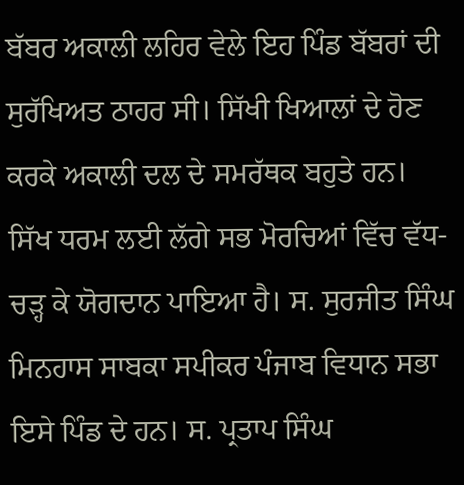ਬੱਬਰ ਅਕਾਲੀ ਲਹਿਰ ਵੇਲੇ ਇਹ ਪਿੰਡ ਬੱਬਰਾਂ ਦੀ ਸੁਰੱਖਿਅਤ ਠਾਹਰ ਸੀ। ਸਿੱਖੀ ਖਿਆਲਾਂ ਦੇ ਹੋਣ ਕਰਕੇ ਅਕਾਲੀ ਦਲ ਦੇ ਸਮਰੱਥਕ ਬਹੁਤੇ ਹਨ। ਸਿੱਖ ਧਰਮ ਲਈ ਲੱਗੇ ਸਭ ਮੋਰਚਿਆਂ ਵਿੱਚ ਵੱਧ-ਚੜ੍ਹ ਕੇ ਯੋਗਦਾਨ ਪਾਇਆ ਹੈ। ਸ. ਸੁਰਜੀਤ ਸਿੰਘ ਮਿਨਹਾਸ ਸਾਬਕਾ ਸਪੀਕਰ ਪੰਜਾਬ ਵਿਧਾਨ ਸਭਾ ਇਸੇ ਪਿੰਡ ਦੇ ਹਨ। ਸ. ਪ੍ਰਤਾਪ ਸਿੰਘ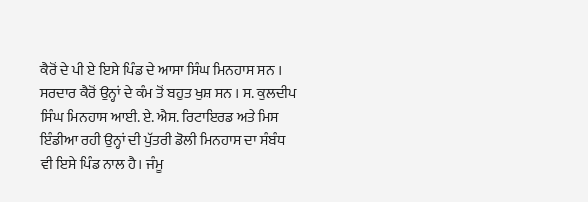ਕੈਰੋਂ ਦੇ ਪੀ ਏ ਇਸੇ ਪਿੰਡ ਦੇ ਆਸਾ ਸਿੰਘ ਮਿਨਹਾਸ ਸਨ । ਸਰਦਾਰ ਕੈਰੋਂ ਉਨ੍ਹਾਂ ਦੇ ਕੰਮ ਤੋਂ ਬਹੁਤ ਖੁਸ਼ ਸਨ । ਸ. ਕੁਲਦੀਪ ਸਿੰਘ ਮਿਨਹਾਸ ਆਈ. ਏ. ਐਸ. ਰਿਟਾਇਰਡ ਅਤੇ ਮਿਸ ਇੰਡੀਆ ਰਹੀ ਉਨ੍ਹਾਂ ਦੀ ਪੁੱਤਰੀ ਡੋਲੀ ਮਿਨਹਾਸ ਦਾ ਸੰਬੰਧ ਵੀ ਇਸੇ ਪਿੰਡ ਨਾਲ ਹੈ। ਜੰਮੂ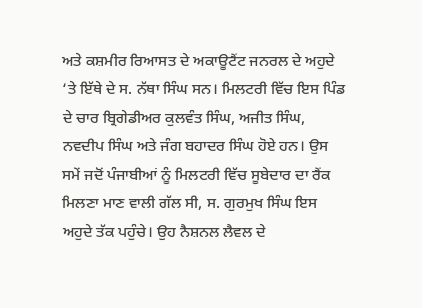ਅਤੇ ਕਸ਼ਮੀਰ ਰਿਆਸਤ ਦੇ ਅਕਾਊਟੈਂਟ ਜਨਰਲ ਦੇ ਅਹੁਦੇ ‘ਤੇ ਇੱਥੇ ਦੇ ਸ. ਨੱਥਾ ਸਿੰਘ ਸਨ। ਮਿਲਟਰੀ ਵਿੱਚ ਇਸ ਪਿੰਡ ਦੇ ਚਾਰ ਬ੍ਰਿਗੇਡੀਅਰ ਕੁਲਵੰਤ ਸਿੰਘ, ਅਜੀਤ ਸਿੰਘ, ਨਵਦੀਪ ਸਿੰਘ ਅਤੇ ਜੰਗ ਬਹਾਦਰ ਸਿੰਘ ਹੋਏ ਹਨ। ਉਸ ਸਮੇਂ ਜਦੋਂ ਪੰਜਾਬੀਆਂ ਨੂੰ ਮਿਲਟਰੀ ਵਿੱਚ ਸੂਬੇਦਾਰ ਦਾ ਰੈਂਕ ਮਿਲਣਾ ਮਾਣ ਵਾਲੀ ਗੱਲ ਸੀ, ਸ. ਗੁਰਮੁਖ ਸਿੰਘ ਇਸ ਅਹੁਦੇ ਤੱਕ ਪਹੁੰਚੇ। ਉਹ ਨੈਸ਼ਨਲ ਲੈਵਲ ਦੇ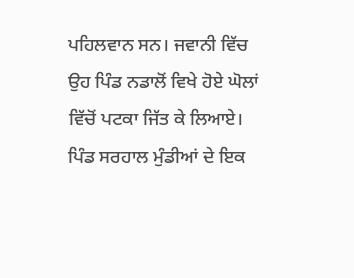ਪਹਿਲਵਾਨ ਸਨ। ਜਵਾਨੀ ਵਿੱਚ ਉਹ ਪਿੰਡ ਨਡਾਲੋਂ ਵਿਖੇ ਹੋਏ ਘੋਲਾਂ ਵਿੱਚੋਂ ਪਟਕਾ ਜਿੱਤ ਕੇ ਲਿਆਏ। ਪਿੰਡ ਸਰਹਾਲ ਮੁੰਡੀਆਂ ਦੇ ਇਕ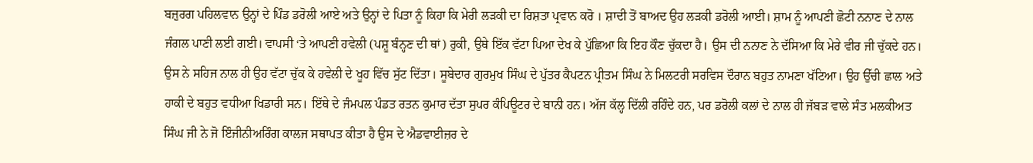ਬਜ਼ੁਰਗ ਪਹਿਲਵਾਨ ਉਨ੍ਹਾਂ ਦੇ ਪਿੰਡ ਡਰੋਲੀ ਆਏ ਅਤੇ ਉਨ੍ਹਾਂ ਦੇ ਪਿਤਾ ਨੂੰ ਕਿਹਾ ਕਿ ਮੇਰੀ ਲੜਕੀ ਦਾ ਰਿਸ਼ਤਾ ਪ੍ਰਵਾਨ ਕਰੋ । ਸ਼ਾਦੀ ਤੋਂ ਬਾਅਦ ਉਹ ਲੜਕੀ ਡਰੋਲੀ ਆਈ। ਸ਼ਾਮ ਨੂੰ ਆਪਣੀ ਛੋਟੀ ਨਨਾਣ ਦੇ ਨਾਲ ਜੰਗਲ ਪਾਣੀ ਲਈ ਗਈ। ਵਾਪਸੀ ‘ਤੇ ਆਪਣੀ ਹਵੇਲੀ (ਪਸ਼ੂ ਬੰਨ੍ਹਣ ਦੀ ਥਾਂ) ਰੁਕੀ, ਉਥੇ ਇੱਕ ਵੱਟਾ ਪਿਆ ਦੇਖ ਕੇ ਪੁੱਛਿਆ ਕਿ ਇਹ ਕੌਣ ਚੁੱਕਦਾ ਹੈ। ਉਸ ਦੀ ਨਨਾਣ ਨੇ ਦੱਸਿਆ ਕਿ ਮੇਰੇ ਵੀਰ ਜੀ ਚੁੱਕਦੇ ਹਨ। ਉਸ ਨੇ ਸਹਿਜ ਨਾਲ ਹੀ ਉਹ ਵੱਟਾ ਚੁੱਕ ਕੇ ਹਵੇਲੀ ਦੇ ਖੂਹ ਵਿੱਚ ਸੁੱਟ ਦਿੱਤਾ। ਸੂਬੇਦਾਰ ਗੁਰਮੁਖ ਸਿੰਘ ਦੇ ਪੁੱਤਰ ਕੈਪਟਨ ਪ੍ਰੀਤਮ ਸਿੰਘ ਨੇ ਮਿਲਟਰੀ ਸਰਵਿਸ ਦੌਰਾਨ ਬਹੁਤ ਨਾਮਣਾ ਖੱਟਿਆ। ਉਹ ਉੱਚੀ ਛਾਲ ਅਤੇ ਹਾਕੀ ਦੇ ਬਹੁਤ ਵਧੀਆ ਖਿਡਾਰੀ ਸਨ। ਇੱਥੇ ਦੇ ਜੰਮਪਲ ਪੰਡਤ ਰਤਨ ਕੁਮਾਰ ਦੱਤਾ ਸੁਪਰ ਕੰਪਿਊਟਰ ਦੇ ਬਾਨੀ ਹਨ। ਅੱਜ ਕੱਲ੍ਹ ਦਿੱਲੀ ਰਹਿੰਦੇ ਹਨ, ਪਰ ਡਰੋਲੀ ਕਲਾਂ ਦੇ ਨਾਲ ਹੀ ਜੱਬੜ ਵਾਲੇ ਸੰਤ ਮਲਕੀਅਤ ਸਿੰਘ ਜੀ ਨੇ ਜੋ ਇੰਜੀਨੀਅਰਿੰਗ ਕਾਲਜ ਸਥਾਪਤ ਕੀਤਾ ਹੈ ਉਸ ਦੇ ਐਡਵਾਈਜ਼ਰ ਦੇ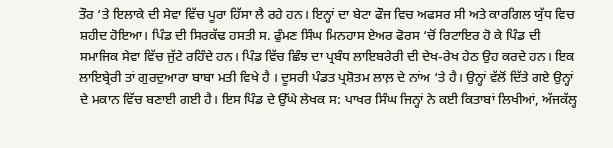ਤੌਰ ‘ਤੇ ਇਲਾਕੇ ਦੀ ਸੇਵਾ ਵਿੱਚ ਪੂਰਾ ਹਿੱਸਾ ਲੈ ਰਹੇ ਹਨ। ਇਨ੍ਹਾਂ ਦਾ ਬੇਟਾ ਫੌਜ ਵਿਚ ਅਫਸਰ ਸੀ ਅਤੇ ਕਾਰਗਿਲ ਯੁੱਧ ਵਿਚ ਸ਼ਹੀਦ ਹੋਇਆ। ਪਿੰਡ ਦੀ ਸਿਰਕੱਢ ਹਸਤੀ ਸ. ਫੁੰਮਣ ਸਿੰਘ ਮਿਨਹਾਸ ਏਅਰ ਫੋਰਸ ‘ਚੋਂ ਰਿਟਾਇਰ ਹੋ ਕੇ ਪਿੰਡ ਦੀ ਸਮਾਜਿਕ ਸੇਵਾ ਵਿੱਚ ਜੁੱਟੇ ਰਹਿੰਦੇ ਹਨ। ਪਿੰਡ ਵਿੱਚ ਛਿੰਝ ਦਾ ਪ੍ਰਬੰਧ ਲਾਇਬਰੇਰੀ ਦੀ ਦੇਖ-ਰੇਖ ਹੇਠ ਉਹ ਕਰਦੇ ਹਨ। ਇਕ ਲਾਇਬ੍ਰੇਰੀ ਤਾਂ ਗੁਰਦੁਆਰਾ ਬਾਬਾ ਮਤੀ ਵਿਖੇ ਹੈ । ਦੂਸਰੀ ਪੰਡਤ ਪ੍ਰਸ਼ੋਤਮ ਲਾਲ਼ ਦੇ ਨਾਂਅ ‘ਤੇ ਹੈ। ਉਨ੍ਹਾਂ ਵੱਲੋਂ ਦਿੱਤੇ ਗਏ ਉਨ੍ਹਾਂ ਦੇ ਮਕਾਨ ਵਿੱਚ ਬਣਾਈ ਗਈ ਹੈ। ਇਸ ਪਿੰਡ ਦੇ ਉੱਘੇ ਲੇਖਕ ਸ: ਪਾਖਰ ਸਿੰਘ ਜਿਨ੍ਹਾਂ ਨੇ ਕਈ ਕਿਤਾਬਾਂ ਲਿਖੀਆਂ, ਅੱਜਕੱਲ੍ਹ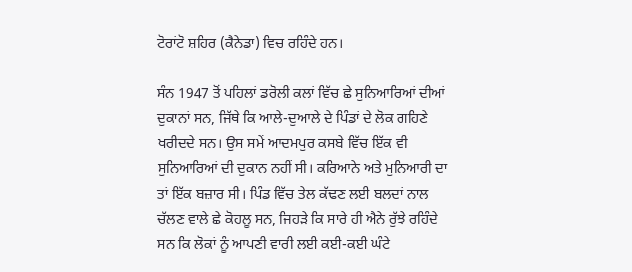ਟੋਰਾਂਟੋ ਸ਼ਹਿਰ (ਕੈਨੇਡਾ) ਵਿਚ ਰਹਿੰਦੇ ਹਨ।

ਸੰਨ 1947 ਤੋਂ ਪਹਿਲਾਂ ਡਰੋਲੀ ਕਲਾਂ ਵਿੱਚ ਛੇ ਸੁਨਿਆਰਿਆਂ ਦੀਆਂ ਦੁਕਾਨਾਂ ਸਨ, ਜਿੱਥੇ ਕਿ ਆਲੇ-ਦੁਆਲੇ ਦੇ ਪਿੰਡਾਂ ਦੇ ਲੋਕ ਗਹਿਣੇ ਖਰੀਦਦੇ ਸਨ। ਉਸ ਸਮੇਂ ਆਦਮਪੁਰ ਕਸਬੇ ਵਿੱਚ ਇੱਕ ਵੀ ਸੁਨਿਆਰਿਆਂ ਦੀ ਦੁਕਾਨ ਨਹੀਂ ਸੀ। ਕਰਿਆਨੇ ਅਤੇ ਮੁਨਿਆਰੀ ਦਾ ਤਾਂ ਇੱਕ ਬਜ਼ਾਰ ਸੀ। ਪਿੰਡ ਵਿੱਚ ਤੇਲ ਕੱਢਣ ਲਈ ਬਲਦਾਂ ਨਾਲ ਚੱਲਣ ਵਾਲੇ ਛੇ ਕੋਹਲੂ ਸਨ, ਜਿਹੜੇ ਕਿ ਸਾਰੇ ਹੀ ਐਨੇ ਰੁੱਝੇ ਰਹਿੰਦੇ ਸਨ ਕਿ ਲੋਕਾਂ ਨੂੰ ਆਪਣੀ ਵਾਰੀ ਲਈ ਕਈ-ਕਈ ਘੰਟੇ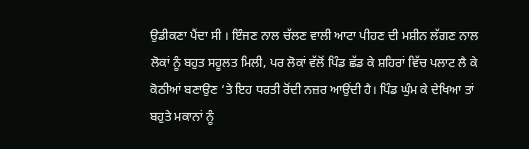ਉਡੀਕਣਾ ਪੈਂਦਾ ਸੀ । ਇੰਜਣ ਨਾਲ ਚੱਲਣ ਵਾਲੀ ਆਟਾ ਪੀਹਣ ਦੀ ਮਸ਼ੀਨ ਲੱਗਣ ਨਾਲ ਲੋਕਾਂ ਨੂੰ ਬਹੁਤ ਸਹੂਲਤ ਮਿਲੀ, ਪਰ ਲੋਕਾਂ ਵੱਲੋਂ ਪਿੰਡ ਛੱਡ ਕੇ ਸ਼ਹਿਰਾਂ ਵਿੱਚ ਪਲਾਟ ਲੈ ਕੇ ਕੋਠੀਆਂ ਬਣਾਉਣ ‘ਤੇ ਇਹ ਧਰਤੀ ਰੋਂਦੀ ਨਜ਼ਰ ਆਉਂਦੀ ਹੈ। ਪਿੰਡ ਘੁੰਮ ਕੇ ਦੇਖਿਆ ਤਾਂ ਬਹੁਤੇ ਮਕਾਨਾਂ ਨੂੰ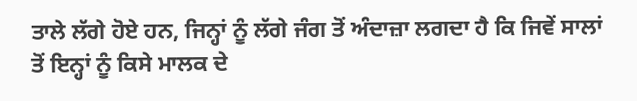ਤਾਲੇ ਲੱਗੇ ਹੋਏ ਹਨ, ਜਿਨ੍ਹਾਂ ਨੂੰ ਲੱਗੇ ਜੰਗ ਤੋਂ ਅੰਦਾਜ਼ਾ ਲਗਦਾ ਹੈ ਕਿ ਜਿਵੇਂ ਸਾਲਾਂ ਤੋਂ ਇਨ੍ਹਾਂ ਨੂੰ ਕਿਸੇ ਮਾਲਕ ਦੇ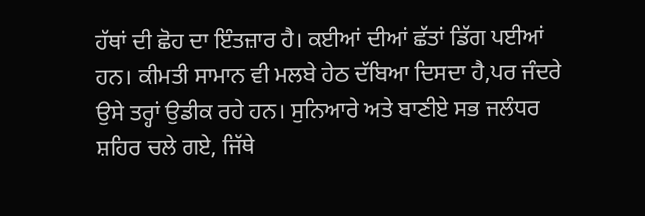ਹੱਥਾਂ ਦੀ ਛੋਹ ਦਾ ਇੰਤਜ਼ਾਰ ਹੈ। ਕਈਆਂ ਦੀਆਂ ਛੱਤਾਂ ਡਿੱਗ ਪਈਆਂ ਹਨ। ਕੀਮਤੀ ਸਾਮਾਨ ਵੀ ਮਲਬੇ ਹੇਠ ਦੱਬਿਆ ਦਿਸਦਾ ਹੈ,ਪਰ ਜੰਦਰੇ ਉਸੇ ਤਰ੍ਹਾਂ ਉਡੀਕ ਰਹੇ ਹਨ। ਸੁਨਿਆਰੇ ਅਤੇ ਬਾਣੀਏ ਸਭ ਜਲੰਧਰ ਸ਼ਹਿਰ ਚਲੇ ਗਏ, ਜਿੱਥੇ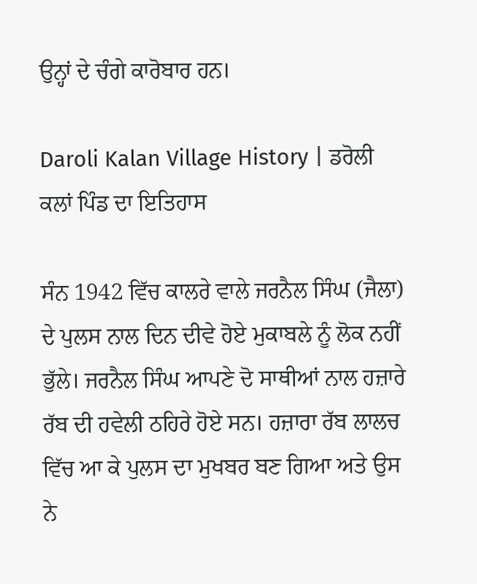ਉਨ੍ਹਾਂ ਦੇ ਚੰਗੇ ਕਾਰੋਬਾਰ ਹਨ।

Daroli Kalan Village History | ਡਰੋਲੀ ਕਲਾਂ ਪਿੰਡ ਦਾ ਇਤਿਹਾਸ

ਸੰਨ 1942 ਵਿੱਚ ਕਾਲਰੇ ਵਾਲੇ ਜਰਨੈਲ ਸਿੰਘ (ਜੈਲਾ) ਦੇ ਪੁਲਸ ਨਾਲ ਦਿਨ ਦੀਵੇ ਹੋਏ ਮੁਕਾਬਲੇ ਨੂੰ ਲੋਕ ਨਹੀਂ ਭੁੱਲੇ। ਜਰਨੈਲ ਸਿੰਘ ਆਪਣੇ ਦੋ ਸਾਥੀਆਂ ਨਾਲ ਹਜ਼ਾਰੇ ਰੱਬ ਦੀ ਹਵੇਲੀ ਠਹਿਰੇ ਹੋਏ ਸਨ। ਹਜ਼ਾਰਾ ਰੱਬ ਲਾਲਚ ਵਿੱਚ ਆ ਕੇ ਪੁਲਸ ਦਾ ਮੁਖਬਰ ਬਣ ਗਿਆ ਅਤੇ ਉਸ ਨੇ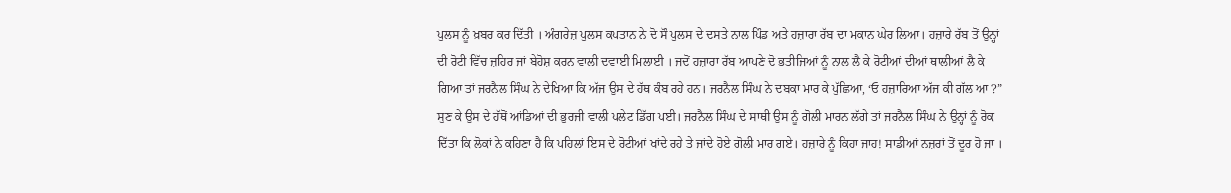ਪੁਲਸ ਨੂੰ ਖ਼ਬਰ ਕਰ ਦਿੱਤੀ । ਅੰਗਰੇਜ਼ ਪੁਲਸ ਕਪਤਾਨ ਨੇ ਦੋ ਸੌ ਪੁਲਸ ਦੇ ਦਸਤੇ ਨਾਲ ਪਿੰਡ ਅਤੇ ਹਜ਼ਾਰਾ ਰੱਬ ਦਾ ਮਕਾਨ ਘੇਰ ਲਿਆ। ਹਜ਼ਾਰੇ ਰੱਬ ਤੋਂ ਉਨ੍ਹਾਂ ਦੀ ਰੋਟੀ ਵਿੱਚ ਜ਼ਹਿਰ ਜਾਂ ਬੇਹੋਸ਼ ਕਰਨ ਵਾਲੀ ਦਵਾਈ ਮਿਲਾਈ । ਜਦੋਂ ਹਜ਼ਾਰਾ ਰੱਬ ਆਪਣੇ ਦੋ ਭਤੀਜਿਆਂ ਨੂੰ ਨਾਲ ਲੈ ਕੇ ਰੋਟੀਆਂ ਦੀਆਂ ਥਾਲੀਆਂ ਲੈ ਕੇ ਗਿਆ ਤਾਂ ਜਰਨੈਲ ਸਿੰਘ ਨੇ ਦੇਖਿਆ ਕਿ ਅੱਜ ਉਸ ਦੇ ਹੱਥ ਕੰਬ ਰਹੇ ਹਨ। ਜਰਨੈਲ ਸਿੰਘ ਨੇ ਦਬਕਾ ਮਾਰ ਕੇ ਪੁੱਛਿਆ, ‘ਓ ਹਜ਼ਾਰਿਆ ਅੱਜ ਕੀ ਗੱਲ ਆ ?” ਸੁਣ ਕੇ ਉਸ ਦੇ ਹੱਥੋਂ ਆਂਡਿਆਂ ਦੀ ਭੁਰਜੀ ਵਾਲੀ ਪਲੇਟ ਡਿੱਗ ਪਈ। ਜਰਨੈਲ ਸਿੰਘ ਦੇ ਸਾਥੀ ਉਸ ਨੂੰ ਗੋਲੀ ਮਾਰਨ ਲੱਗੇ ਤਾਂ ਜਰਨੈਲ ਸਿੰਘ ਨੇ ਉਨ੍ਹਾਂ ਨੂੰ ਰੋਕ ਦਿੱਤਾ ਕਿ ਲੋਕਾਂ ਨੇ ਕਹਿਣਾ ਹੈ ਕਿ ਪਹਿਲਾਂ ਇਸ ਦੇ ਰੋਟੀਆਂ ਖਾਂਦੇ ਰਹੇ ਤੇ ਜਾਂਦੇ ਹੋਏ ਗੋਲੀ ਮਾਰ ਗਏ। ਹਜ਼ਾਰੇ ਨੂੰ ਕਿਹਾ ਜਾਹ! ਸਾਡੀਆਂ ਨਜ਼ਰਾਂ ਤੋਂ ਦੂਰ ਹੋ ਜਾ ।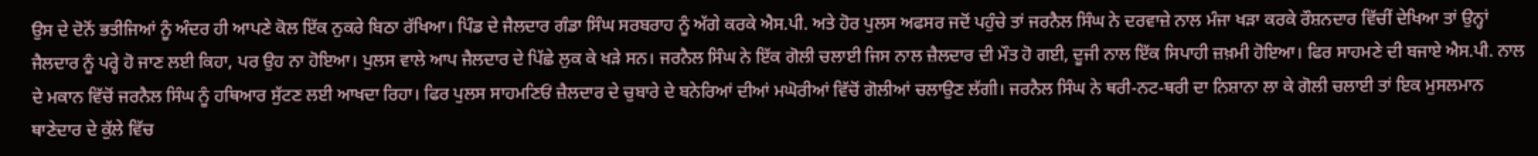ਉਸ ਦੇ ਦੋਨੋਂ ਭਤੀਜਿਆਂ ਨੂੰ ਅੰਦਰ ਹੀ ਆਪਣੇ ਕੋਲ ਇੱਕ ਨੁਕਰੇ ਬਿਠਾ ਰੱਖਿਆ। ਪਿੰਡ ਦੇ ਜੈਲਦਾਰ ਗੰਡਾ ਸਿੰਘ ਸਰਬਰਾਹ ਨੂੰ ਅੱਗੇ ਕਰਕੇ ਐਸ.ਪੀ. ਅਤੇ ਹੋਰ ਪੁਲਸ ਅਫਸਰ ਜਦੋਂ ਪਹੁੰਚੇ ਤਾਂ ਜਰਨੈਲ ਸਿੰਘ ਨੇ ਦਰਵਾਜ਼ੇ ਨਾਲ ਮੰਜਾ ਖੜਾ ਕਰਕੇ ਰੌਸ਼ਨਦਾਰ ਵਿੱਚੀਂ ਦੇਖਿਆ ਤਾਂ ਉਨ੍ਹਾਂ ਜੈਲਦਾਰ ਨੂੰ ਪਰ੍ਹੇ ਹੋ ਜਾਣ ਲਈ ਕਿਹਾ, ਪਰ ਉਹ ਨਾ ਹੋਇਆ। ਪੁਲਸ ਵਾਲੇ ਆਪ ਜੈਲਦਾਰ ਦੇ ਪਿੱਛੇ ਲੁਕ ਕੇ ਖੜੇ ਸਨ। ਜਰਨੈਲ ਸਿੰਘ ਨੇ ਇੱਕ ਗੋਲੀ ਚਲਾਈ ਜਿਸ ਨਾਲ ਜ਼ੈਲਦਾਰ ਦੀ ਮੌਤ ਹੋ ਗਈ, ਦੂਜੀ ਨਾਲ ਇੱਕ ਸਿਪਾਹੀ ਜ਼ਖ਼ਮੀ ਹੋਇਆ। ਫਿਰ ਸਾਹਮਣੇ ਦੀ ਬਜਾਏ ਐਸ.ਪੀ. ਨਾਲ ਦੇ ਮਕਾਨ ਵਿੱਚੋਂ ਜਰਨੈਲ ਸਿੰਘ ਨੂੰ ਹਥਿਆਰ ਸੁੱਟਣ ਲਈ ਆਖਦਾ ਰਿਹਾ। ਫਿਰ ਪੁਲਸ ਸਾਹਮਣਿਓਂ ਜ਼ੈਲਦਾਰ ਦੇ ਚੁਬਾਰੇ ਦੇ ਬਨੇਰਿਆਂ ਦੀਆਂ ਮਘੋਰੀਆਂ ਵਿੱਚੋਂ ਗੋਲੀਆਂ ਚਲਾਉਣ ਲੱਗੀ। ਜਰਨੈਲ ਸਿੰਘ ਨੇ ਥਰੀ-ਨਟ-ਥਰੀ ਦਾ ਨਿਸ਼ਾਨਾ ਲਾ ਕੇ ਗੋਲੀ ਚਲਾਈ ਤਾਂ ਇਕ ਮੁਸਲਮਾਨ ਥਾਣੇਦਾਰ ਦੇ ਕੁੱਲੇ ਵਿੱਚ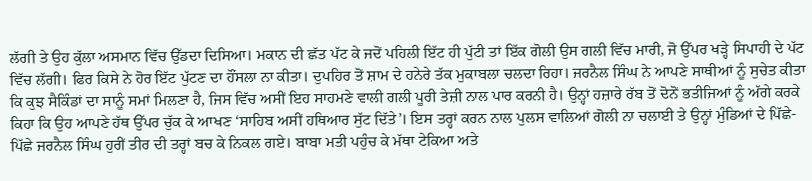ਲੱਗੀ ਤੇ ਉਹ ਕੁੱਲਾ ਅਸਮਾਨ ਵਿੱਚ ਉੱਡਦਾ ਦਿਸਿਆ। ਮਕਾਨ ਦੀ ਛੱਤ ਪੱਟ ਕੇ ਜਦੋਂ ਪਹਿਲੀ ਇੱਟ ਹੀ ਪੁੱਟੀ ਤਾਂ ਇੱਕ ਗੋਲੀ ਉਸ ਗਲੀ ਵਿੱਚ ਮਾਰੀ, ਜੋ ਉੱਪਰ ਖੜ੍ਹੇ ਸਿਪਾਹੀ ਦੇ ਪੱਟ ਵਿੱਚ ਲੱਗੀ। ਫਿਰ ਕਿਸੇ ਨੇ ਹੋਰ ਇੱਟ ਪੁੱਟਣ ਦਾ ਹੌਂਸਲਾ ਨਾ ਕੀਤਾ। ਦੁਪਹਿਰ ਤੋਂ ਸ਼ਾਮ ਦੇ ਹਨੇਰੇ ਤੱਕ ਮੁਕਾਬਲਾ ਚਲਦਾ ਰਿਹਾ। ਜਰਨੈਲ ਸਿੰਘ ਨੇ ਆਪਣੇ ਸਾਥੀਆਂ ਨੂੰ ਸੁਚੇਤ ਕੀਤਾ ਕਿ ਕੁਝ ਸੈਕਿੰਡਾਂ ਦਾ ਸਾਨੂੰ ਸਮਾਂ ਮਿਲਣਾ ਹੈ, ਜਿਸ ਵਿੱਚ ਅਸੀਂ ਇਹ ਸਾਹਮਣੇ ਵਾਲੀ ਗਲੀ ਪੂਰੀ ਤੇਜ਼ੀ ਨਾਲ ਪਾਰ ਕਰਨੀ ਹੈ। ਉਨ੍ਹਾਂ ਹਜ਼ਾਰੇ ਰੱਬ ਤੋਂ ਦੋਨੋਂ ਭਤੀਜਿਆਂ ਨੂੰ ਅੱਗੇ ਕਰਕੇ ਕਿਹਾ ਕਿ ਉਹ ਆਪਣੇ ਹੱਥ ਉੱਪਰ ਚੁੱਕ ਕੇ ਆਖਣ ‘ਸਾਹਿਬ ਅਸੀਂ ਹਥਿਆਰ ਸੁੱਟ ਦਿੱਤੇ’। ਇਸ ਤਰ੍ਹਾਂ ਕਰਨ ਨਾਲ ਪੁਲਸ ਵਾਲਿਆਂ ਗੋਲੀ ਨਾ ਚਲਾਈ ਤੇ ਉਨ੍ਹਾਂ ਮੁੰਡਿਆਂ ਦੇ ਪਿੱਛੇ-ਪਿੱਛੇ ਜਰਨੈਲ ਸਿੰਘ ਹੁਰੀਂ ਤੀਰ ਦੀ ਤਰ੍ਹਾਂ ਬਚ ਕੇ ਨਿਕਲ ਗਏ। ਬਾਬਾ ਮਤੀ ਪਹੁੰਚ ਕੇ ਮੱਥਾ ਟੇਕਿਆ ਅਤੇ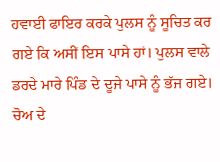ਹਵਾਈ ਫਾਇਰ ਕਰਕੇ ਪੁਲਸ ਨੂੰ ਸੂਚਿਤ ਕਰ ਗਏ ਕਿ ਅਸੀਂ ਇਸ ਪਾਸੇ ਹਾਂ। ਪੁਲਸ ਵਾਲੇ ਡਰਦੇ ਮਾਰੇ ਪਿੰਡ ਦੇ ਦੂਜੇ ਪਾਸੇ ਨੂੰ ਭੱਜ ਗਏ। ਚੋਅ ਦੇ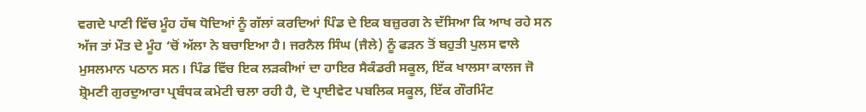ਵਗਦੇ ਪਾਣੀ ਵਿੱਚ ਮੂੰਹ ਹੱਥ ਧੋਦਿਆਂ ਨੂੰ ਗੱਲਾਂ ਕਰਦਿਆਂ ਪਿੰਡ ਦੇ ਇਕ ਬਜ਼ੁਰਗ ਨੇ ਦੱਸਿਆ ਕਿ ਆਖ ਰਹੇ ਸਨ ਅੱਜ ਤਾਂ ਮੌਤ ਦੇ ਮੂੰਹ ‘ਚੋਂ ਅੱਲਾ ਨੇ ਬਚਾਇਆ ਹੈ। ਜਰਨੈਲ ਸਿੰਘ (ਜੈਲੇ) ਨੂੰ ਫੜਨ ਤੋਂ ਬਹੁਤੀ ਪੁਲਸ ਵਾਲੇ ਮੁਸਲਮਾਨ ਪਠਾਨ ਸਨ। ਪਿੰਡ ਵਿੱਚ ਇਕ ਲੜਕੀਆਂ ਦਾ ਹਾਇਰ ਸੈਕੰਡਰੀ ਸਕੂਲ, ਇੱਕ ਖਾਲਸਾ ਕਾਲਜ ਜੋ ਸ਼੍ਰੋਮਣੀ ਗੁਰਦੁਆਰਾ ਪ੍ਰਬੰਧਕ ਕਮੇਟੀ ਚਲਾ ਰਹੀ ਹੈ, ਦੋ ਪ੍ਰਾਈਵੇਟ ਪਬਲਿਕ ਸਕੂਲ, ਇੱਕ ਗੌਰਮਿੰਟ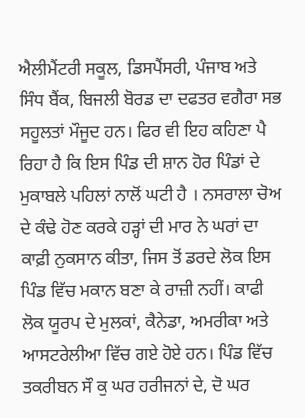ਐਲੀਮੈਂਟਰੀ ਸਕੂਲ, ਡਿਸਪੈਂਸਰੀ, ਪੰਜਾਬ ਅਤੇ ਸਿੰਧ ਬੈਂਕ, ਬਿਜਲੀ ਬੋਰਡ ਦਾ ਦਫਤਰ ਵਗੈਰਾ ਸਭ ਸਹੂਲਤਾਂ ਮੌਜੂਦ ਹਨ। ਫਿਰ ਵੀ ਇਹ ਕਹਿਣਾ ਪੈ ਰਿਹਾ ਹੈ ਕਿ ਇਸ ਪਿੰਡ ਦੀ ਸ਼ਾਨ ਹੋਰ ਪਿੰਡਾਂ ਦੇ ਮੁਕਾਬਲੇ ਪਹਿਲਾਂ ਨਾਲੋਂ ਘਟੀ ਹੈ । ਨਸਰਾਲਾ ਚੋਅ ਦੇ ਕੰਢੇ ਹੋਣ ਕਰਕੇ ਹੜ੍ਹਾਂ ਦੀ ਮਾਰ ਨੇ ਘਰਾਂ ਦਾ ਕਾਫ਼ੀ ਨੁਕਸਾਨ ਕੀਤਾ, ਜਿਸ ਤੋਂ ਡਰਦੇ ਲੋਕ ਇਸ ਪਿੰਡ ਵਿੱਚ ਮਕਾਨ ਬਣਾ ਕੇ ਰਾਜ਼ੀ ਨਹੀਂ। ਕਾਫੀ ਲੋਕ ਯੂਰਪ ਦੇ ਮੁਲਕਾਂ, ਕੈਨੇਡਾ, ਅਮਰੀਕਾ ਅਤੇ ਆਸਟਰੇਲੀਆ ਵਿੱਚ ਗਏ ਹੋਏ ਹਨ। ਪਿੰਡ ਵਿੱਚ ਤਕਰੀਬਨ ਸੌ ਕੁ ਘਰ ਹਰੀਜਨਾਂ ਦੇ, ਦੋ ਘਰ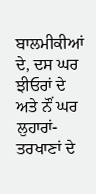ਬਾਲਮੀਕੀਆਂ ਦੇ, ਦਸ ਘਰ ਝੀਓਰਾਂ ਦੇ ਅਤੇ ਨੌਂ ਘਰ ਲੁਹਾਰਾਂ-ਤਰਖਾਣਾਂ ਦੇ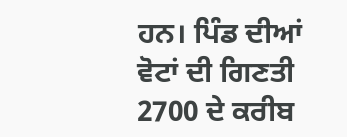ਹਨ। ਪਿੰਡ ਦੀਆਂ ਵੋਟਾਂ ਦੀ ਗਿਣਤੀ 2700 ਦੇ ਕਰੀਬ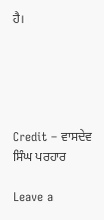ਹੈ।





Credit – ਵਾਸਦੇਵ ਸਿੰਘ ਪਰਹਾਰ

Leave a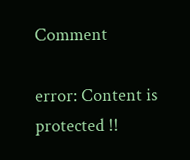Comment

error: Content is protected !!